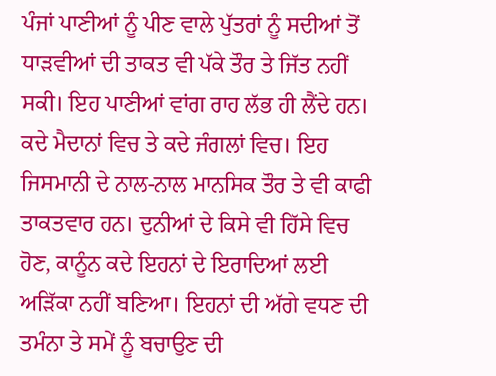ਪੰਜਾਂ ਪਾਣੀਆਂ ਨੂੰ ਪੀਣ ਵਾਲੇ ਪੁੱਤਰਾਂ ਨੂੰ ਸਦੀਆਂ ਤੋਂ ਧਾੜਵੀਆਂ ਦੀ ਤਾਕਤ ਵੀ ਪੱਕੇ ਤੌਰ ਤੇ ਜਿੱਤ ਨਹੀਂ ਸਕੀ। ਇਹ ਪਾਣੀਆਂ ਵਾਂਗ ਰਾਹ ਲੱਭ ਹੀ ਲੈਂਦੇ ਹਨ। ਕਦੇ ਮੈਦਾਨਾਂ ਵਿਚ ਤੇ ਕਦੇ ਜੰਗਲਾਂ ਵਿਚ। ਇਹ ਜਿਸਮਾਨੀ ਦੇ ਨਾਲ-ਨਾਲ ਮਾਨਸਿਕ ਤੌਰ ਤੇ ਵੀ ਕਾਫੀ ਤਾਕਤਵਾਰ ਹਨ। ਦੁਨੀਆਂ ਦੇ ਕਿਸੇ ਵੀ ਹਿੱਸੇ ਵਿਚ ਹੋਣ, ਕਾਨੂੰਨ ਕਦੇ ਇਹਨਾਂ ਦੇ ਇਰਾਦਿਆਂ ਲਈ ਅੜਿੱਕਾ ਨਹੀਂ ਬਣਿਆ। ਇਹਨਾਂ ਦੀ ਅੱਗੇ ਵਧਣ ਦੀ ਤਮੰਨਾ ਤੇ ਸਮੇਂ ਨੂੰ ਬਚਾਉਣ ਦੀ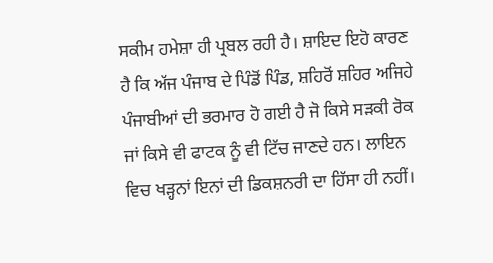ਸਕੀਮ ਹਮੇਸ਼ਾ ਹੀ ਪ੍ਰਬਲ ਰਹੀ ਹੈ। ਸ਼ਾਇਦ ਇਹੋ ਕਾਰਣ ਹੈ ਕਿ ਅੱਜ ਪੰਜਾਬ ਦੇ ਪਿੰਡੋਂ ਪਿੰਡ, ਸ਼ਹਿਰੋਂ ਸ਼ਹਿਰ ਅਜਿਹੇ ਪੰਜਾਬੀਆਂ ਦੀ ਭਰਮਾਰ ਹੋ ਗਈ ਹੈ ਜੋ ਕਿਸੇ ਸੜਕੀ ਰੋਕ ਜਾਂ ਕਿਸੇ ਵੀ ਫਾਟਕ ਨੂੰ ਵੀ ਟਿੱਚ ਜਾਣਦੇ ਹਨ। ਲਾਇਨ ਵਿਚ ਖੜ੍ਹਨਾਂ ਇਨਾਂ ਦੀ ਡਿਕਸ਼ਨਰੀ ਦਾ ਹਿੱਸਾ ਹੀ ਨਹੀਂ।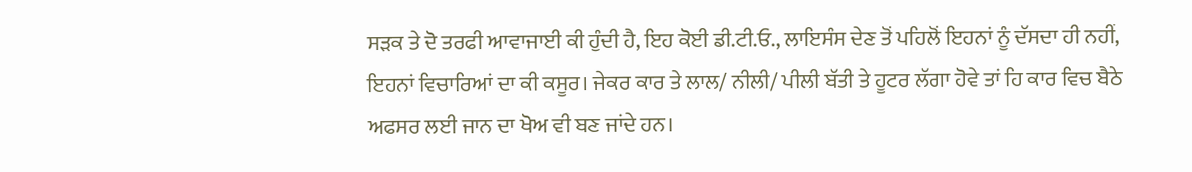ਸੜਕ ਤੇ ਦੋ ਤਰਫੀ ਆਵਾਜਾਈ ਕੀ ਹੁੰਦੀ ਹੈ, ਇਹ ਕੋਈ ਡੀ.ਟੀ.ਓ., ਲਾਇਸੰਸ ਦੇਣ ਤੋਂ ਪਹਿਲੋਂ ਇਹਨਾਂ ਨੂੰ ਦੱਸਦਾ ਹੀ ਨਹੀਂ, ਇਹਨਾਂ ਵਿਚਾਰਿਆਂ ਦਾ ਕੀ ਕਸੂਰ। ਜੇਕਰ ਕਾਰ ਤੇ ਲਾਲ/ ਨੀਲੀ/ ਪੀਲੀ ਬੱਤੀ ਤੇ ਹੂਟਰ ਲੱਗਾ ਹੋਵੇ ਤਾਂ ਹਿ ਕਾਰ ਵਿਚ ਬੈਠੇ ਅਫਸਰ ਲਈ ਜਾਨ ਦਾ ਖੋਅ ਵੀ ਬਣ ਜਾਂਦੇ ਹਨ।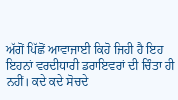ਅੱਗੋਂ ਪਿੱਛੋਂ ਆਵਾਜਾਈ ਕਿਹੋ ਜਿਹੀ ਹੈ ਇਹ ਇਹਨਾਂ ਵਰਦੀਧਾਰੀ ਡਰਾਇਵਰਾਂ ਦੀ ਚਿੰਤਾ ਹੀ ਨਹੀਂ। ਕਦੇ ਕਦੇ ਸੋਚਦੇ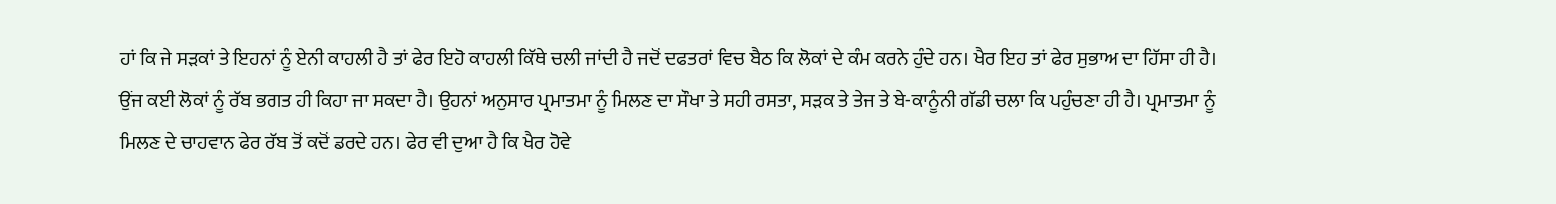ਹਾਂ ਕਿ ਜੇ ਸੜਕਾਂ ਤੇ ਇਹਨਾਂ ਨੂੰ ਏਨੀ ਕਾਹਲੀ ਹੈ ਤਾਂ ਫੇਰ ਇਹੋ ਕਾਹਲੀ ਕਿੱਥੇ ਚਲੀ ਜਾਂਦੀ ਹੈ ਜਦੋਂ ਦਫਤਰਾਂ ਵਿਚ ਬੈਠ ਕਿ ਲੋਕਾਂ ਦੇ ਕੰਮ ਕਰਨੇ ਹੁੰਦੇ ਹਨ। ਖੈਰ ਇਹ ਤਾਂ ਫੇਰ ਸੁਭਾਅ ਦਾ ਹਿੱਸਾ ਹੀ ਹੈ। ਉਂਜ ਕਈ ਲੋਕਾਂ ਨੂੰ ਰੱਬ ਭਗਤ ਹੀ ਕਿਹਾ ਜਾ ਸਕਦਾ ਹੈ। ਉਹਨਾਂ ਅਨੁਸਾਰ ਪ੍ਰਮਾਤਮਾ ਨੂੰ ਮਿਲਣ ਦਾ ਸੌਖਾ ਤੇ ਸਹੀ ਰਸਤਾ, ਸੜਕ ਤੇ ਤੇਜ ਤੇ ਬੇ-ਕਾਨੂੰਨੀ ਗੱਡੀ ਚਲਾ ਕਿ ਪਹੁੰਚਣਾ ਹੀ ਹੈ। ਪ੍ਰਮਾਤਮਾ ਨੂੰ ਮਿਲਣ ਦੇ ਚਾਹਵਾਨ ਫੇਰ ਰੱਬ ਤੋਂ ਕਦੋਂ ਡਰਦੇ ਹਨ। ਫੇਰ ਵੀ ਦੁਆ ਹੈ ਕਿ ਖੈਰ ਹੋਵੇ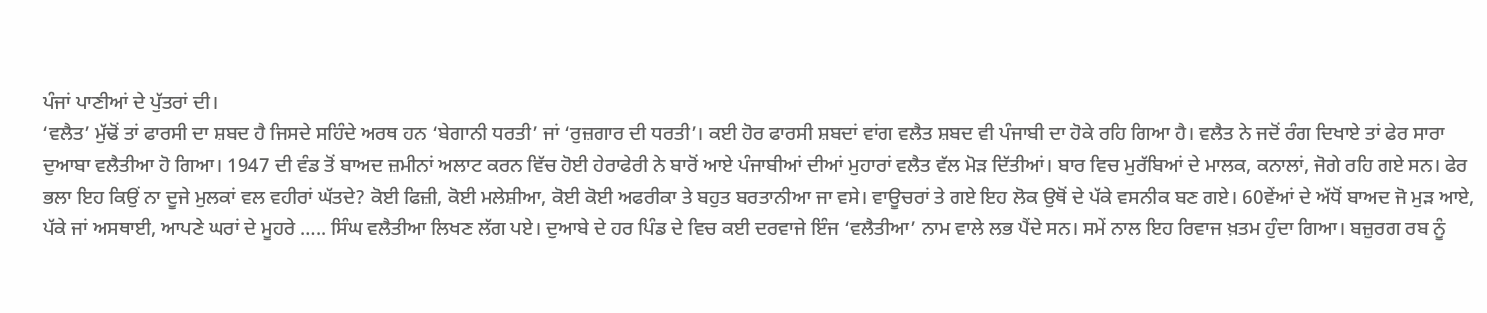ਪੰਜਾਂ ਪਾਣੀਆਂ ਦੇ ਪੁੱਤਰਾਂ ਦੀ।
‘ਵਲੈਤ’ ਮੁੱਢੋਂ ਤਾਂ ਫਾਰਸੀ ਦਾ ਸ਼ਬਦ ਹੈ ਜਿਸਦੇ ਸਹਿੰਦੇ ਅਰਥ ਹਨ ‘ਬੇਗਾਨੀ ਧਰਤੀ’ ਜਾਂ ‘ਰੁਜ਼ਗਾਰ ਦੀ ਧਰਤੀ’। ਕਈ ਹੋਰ ਫਾਰਸੀ ਸ਼ਬਦਾਂ ਵਾਂਗ ਵਲੈਤ ਸ਼ਬਦ ਵੀ ਪੰਜਾਬੀ ਦਾ ਹੋਕੇ ਰਹਿ ਗਿਆ ਹੈ। ਵਲੈਤ ਨੇ ਜਦੋਂ ਰੰਗ ਦਿਖਾਏ ਤਾਂ ਫੇਰ ਸਾਰਾ ਦੁਆਬਾ ਵਲੈਤੀਆ ਹੋ ਗਿਆ। 1947 ਦੀ ਵੰਡ ਤੋਂ ਬਾਅਦ ਜ਼ਮੀਨਾਂ ਅਲਾਟ ਕਰਨ ਵਿੱਚ ਹੋਈ ਹੇਰਾਫੇਰੀ ਨੇ ਬਾਰੋਂ ਆਏ ਪੰਜਾਬੀਆਂ ਦੀਆਂ ਮੁਹਾਰਾਂ ਵਲੈਤ ਵੱਲ ਮੋੜ ਦਿੱਤੀਆਂ। ਬਾਰ ਵਿਚ ਮੁਰੱਬਿਆਂ ਦੇ ਮਾਲਕ, ਕਨਾਲਾਂ, ਜੋਗੇ ਰਹਿ ਗਏ ਸਨ। ਫੇਰ ਭਲਾ ਇਹ ਕਿਉਂ ਨਾ ਦੂਜੇ ਮੁਲਕਾਂ ਵਲ ਵਹੀਰਾਂ ਘੱਤਦੇ? ਕੋਈ ਫਿਜ਼ੀ, ਕੋਈ ਮਲੇਸ਼ੀਆ, ਕੋਈ ਕੋਈ ਅਫਰੀਕਾ ਤੇ ਬਹੁਤ ਬਰਤਾਨੀਆ ਜਾ ਵਸੇ। ਵਾਊਚਰਾਂ ਤੇ ਗਏ ਇਹ ਲੋਕ ਉਥੋਂ ਦੇ ਪੱਕੇ ਵਸਨੀਕ ਬਣ ਗਏ। 60ਵੇਂਆਂ ਦੇ ਅੱਧੋਂ ਬਾਅਦ ਜੋ ਮੁੜ ਆਏ, ਪੱਕੇ ਜਾਂ ਅਸਥਾਈ, ਆਪਣੇ ਘਰਾਂ ਦੇ ਮੂਹਰੇ ….. ਸਿੰਘ ਵਲੈਤੀਆ ਲਿਖਣ ਲੱਗ ਪਏ। ਦੁਆਬੇ ਦੇ ਹਰ ਪਿੰਡ ਦੇ ਵਿਚ ਕਈ ਦਰਵਾਜੇ ਇੰਜ ‘ਵਲੈਤੀਆ’ ਨਾਮ ਵਾਲੇ ਲਭ ਪੈਂਦੇ ਸਨ। ਸਮੇਂ ਨਾਲ ਇਹ ਰਿਵਾਜ ਖ਼ਤਮ ਹੁੰਦਾ ਗਿਆ। ਬਜ਼ੁਰਗ ਰਬ ਨੂੰ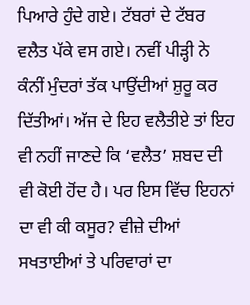ਪਿਆਰੇ ਹੁੰਦੇ ਗਏ। ਟੱਬਰਾਂ ਦੇ ਟੱਬਰ ਵਲੈਤ ਪੱਕੇ ਵਸ ਗਏ। ਨਵੀਂ ਪੀੜ੍ਹੀ ਨੇ ਕੰਨੀਂ ਮੁੰਦਰਾਂ ਤੱਕ ਪਾਉਂਦੀਆਂ ਸ਼ੁਰੂ ਕਰ ਦਿੱਤੀਆਂ। ਅੱਜ ਦੇ ਇਹ ਵਲੈਤੀਏ ਤਾਂ ਇਹ ਵੀ ਨਹੀਂ ਜਾਣਦੇ ਕਿ ‘ਵਲੈਤ’ ਸ਼ਬਦ ਦੀ ਵੀ ਕੋਈ ਹੋਂਦ ਹੈ। ਪਰ ਇਸ ਵਿੱਚ ਇਹਨਾਂ ਦਾ ਵੀ ਕੀ ਕਸੂਰ? ਵੀਜ਼ੇ ਦੀਆਂ ਸਖਤਾਈਆਂ ਤੇ ਪਰਿਵਾਰਾਂ ਦਾ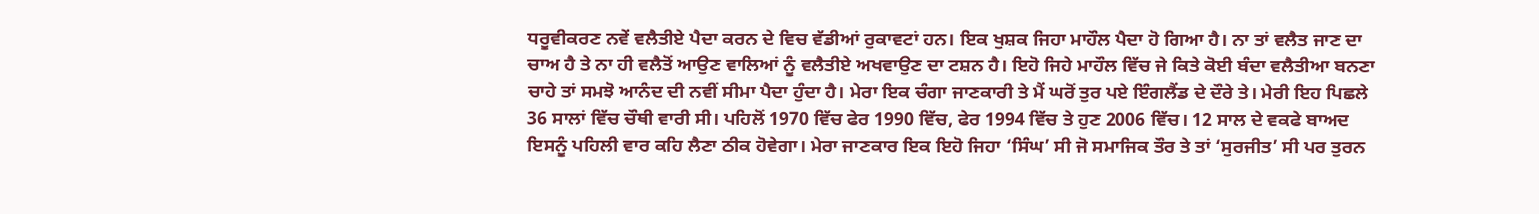ਧਰੂਵੀਕਰਣ ਨਵੇਂ ਵਲੈਤੀਏ ਪੈਦਾ ਕਰਨ ਦੇ ਵਿਚ ਵੱਡੀਆਂ ਰੁਕਾਵਟਾਂ ਹਨ। ਇਕ ਖੁਸ਼ਕ ਜਿਹਾ ਮਾਹੌਲ ਪੈਦਾ ਹੋ ਗਿਆ ਹੈ। ਨਾ ਤਾਂ ਵਲੈਤ ਜਾਣ ਦਾ ਚਾਅ ਹੈ ਤੇ ਨਾ ਹੀ ਵਲੈਤੋਂ ਆਉਣ ਵਾਲਿਆਂ ਨੂੰ ਵਲੈਤੀਏ ਅਖਵਾਉਣ ਦਾ ਟਸ਼ਨ ਹੈ। ਇਹੋ ਜਿਹੇ ਮਾਹੌਲ ਵਿੱਚ ਜੇ ਕਿਤੇ ਕੋਈ ਬੰਦਾ ਵਲੈਤੀਆ ਬਨਣਾ ਚਾਹੇ ਤਾਂ ਸਮਝੋ ਆਨੰਦ ਦੀ ਨਵੀਂ ਸੀਮਾ ਪੈਦਾ ਹੁੰਦਾ ਹੈ। ਮੇਰਾ ਇਕ ਚੰਗਾ ਜਾਣਕਾਰੀ ਤੇ ਮੈਂ ਘਰੋਂ ਤੁਰ ਪਏ ਇੰਗਲੈਂਡ ਦੇ ਦੌਰੇ ਤੇ। ਮੇਰੀ ਇਹ ਪਿਛਲੇ 36 ਸਾਲਾਂ ਵਿੱਚ ਚੌਥੀ ਵਾਰੀ ਸੀ। ਪਹਿਲੋਂ 1970 ਵਿੱਚ ਫੇਰ 1990 ਵਿੱਚ, ਫੇਰ 1994 ਵਿੱਚ ਤੇ ਹੁਣ 2006 ਵਿੱਚ। 12 ਸਾਲ ਦੇ ਵਕਫੇ ਬਾਅਦ ਇਸਨੂੰ ਪਹਿਲੀ ਵਾਰ ਕਹਿ ਲੈਣਾ ਠੀਕ ਹੋਵੇਗਾ। ਮੇਰਾ ਜਾਣਕਾਰ ਇਕ ਇਹੋ ਜਿਹਾ ‘ਸਿੰਘ’ ਸੀ ਜੋ ਸਮਾਜਿਕ ਤੌਰ ਤੇ ਤਾਂ ‘ਸੁਰਜੀਤ’ ਸੀ ਪਰ ਤੁਰਨ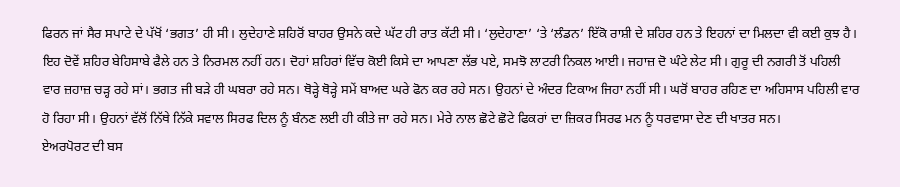ਫਿਰਨ ਜਾਂ ਸੈਰ ਸਪਾਟੇ ਦੇ ਪੱਖੋਂ ‘ਭਗਤ’ ਹੀ ਸੀ। ਲੁਦੇਹਾਣੇ ਸ਼ਹਿਰੋਂ ਬਾਹਰ ਉਸਨੇ ਕਦੇ ਘੱਟ ਹੀ ਰਾਤ ਕੱਟੀ ਸੀ। ‘ਲੁਦੇਹਾਣਾ’ ‘ਤੇ ‘ਲੰਡਨ’ ਇੱਕੋ ਰਾਸ਼ੀ ਦੇ ਸ਼ਹਿਰ ਹਨ ਤੇ ਇਹਨਾਂ ਦਾ ਮਿਲਦਾ ਵੀ ਕਈ ਕੁਝ ਹੈ। ਇਹ ਦੋਵੇਂ ਸ਼ਹਿਰ ਬੇਹਿਸਾਬੇ ਫੈਲੇ ਹਨ ਤੇ ਨਿਰਮਲ ਨਹੀਂ ਹਨ। ਦੋਹਾਂ ਸ਼ਹਿਰਾਂ ਵਿੱਚ ਕੋਈ ਕਿਸੇ ਦਾ ਆਪਣਾ ਲੱਭ ਪਏ, ਸਮਝੋ ਲਾਟਰੀ ਨਿਕਲ ਆਈ। ਜਹਾਜ਼ ਦੋ ਘੰਟੇ ਲੇਟ ਸੀ। ਗੁਰੂ ਦੀ ਨਗਰੀ ਤੋਂ ਪਹਿਲੀ ਵਾਰ ਜ਼ਹਾਜ਼ ਚੜ੍ਹ ਰਹੇ ਸਾਂ। ਭਗਤ ਜੀ ਬੜੇ ਹੀ ਘਬਰਾ ਰਹੇ ਸਨ। ਥੋੜ੍ਹੇ ਥੋੜ੍ਹੇ ਸਮੇਂ ਬਾਅਦ ਘਰੇ ਫੋਨ ਕਰ ਰਹੇ ਸਨ। ਉਹਨਾਂ ਦੇ ਅੰਦਰ ਟਿਕਾਅ ਜਿਹਾ ਨਹੀਂ ਸੀ। ਘਰੋਂ ਬਾਹਰ ਰਹਿਣ ਦਾ ਅਹਿਸਾਸ ਪਹਿਲੀ ਵਾਰ ਹੋ ਰਿਹਾ ਸੀ। ਉਹਨਾਂ ਵੱਲੋਂ ਨਿੱਥੇ ਨਿੱਕੇ ਸਵਾਲ ਸਿਰਫ ਦਿਲ ਨੂੰ ਬੰਨਣ ਲਈ ਹੀ ਕੀਤੇ ਜਾ ਰਹੇ ਸਨ। ਮੇਰੇ ਨਾਲ ਛੋਟੇ ਛੋਟੇ ਫਿਕਰਾਂ ਦਾ ਜ਼ਿਕਰ ਸਿਰਫ ਮਨ ਨੂੰ ਧਰਵਾਸਾ ਦੇਣ ਦੀ ਖਾਤਰ ਸਨ।
ਏਅਰਪੋਰਟ ਦੀ ਬਸ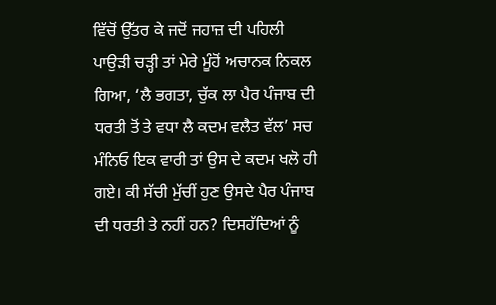ਵਿੱਚੋਂ ਉੱਤਰ ਕੇ ਜਦੋਂ ਜਹਾਜ਼ ਦੀ ਪਹਿਲੀ ਪਾਉੜੀ ਚੜ੍ਹੀ ਤਾਂ ਮੇਰੇ ਮੂੰਹੋਂ ਅਚਾਨਕ ਨਿਕਲ ਗਿਆ, ‘ਲੈ ਭਗਤਾ, ਚੁੱਕ ਲਾ ਪੈਰ ਪੰਜਾਬ ਦੀ ਧਰਤੀ ਤੋਂ ਤੇ ਵਧਾ ਲੈ ਕਦਮ ਵਲੈਤ ਵੱਲ’ ਸਚ ਮੰਨਿਓ ਇਕ ਵਾਰੀ ਤਾਂ ਉਸ ਦੇ ਕਦਮ ਖਲੋ ਹੀ ਗਏ। ਕੀ ਸੱਚੀ ਮੁੱਚੀਂ ਹੁਣ ਉਸਦੇ ਪੈਰ ਪੰਜਾਬ ਦੀ ਧਰਤੀ ਤੇ ਨਹੀਂ ਹਨ? ਦਿਸਹੱਦਿਆਂ ਨੂੰ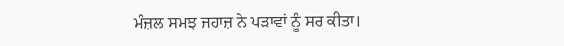ਮੰਜ਼ਲ ਸਮਝ ਜਹਾਜ਼ ਨੇ ਪੜਾਵਾਂ ਨੂੰ ਸਰ ਕੀਤਾ।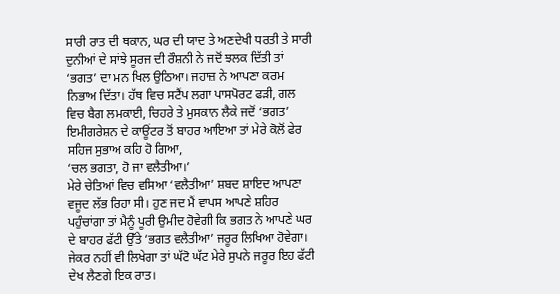ਸਾਰੀ ਰਾਤ ਦੀ ਥਕਾਨ, ਘਰ ਦੀ ਯਾਦ ਤੇ ਅਣਦੇਖੀ ਧਰਤੀ ਤੇ ਸਾਰੀ ਦੁਨੀਆਂ ਦੇ ਸਾਂਝੇ ਸੂਰਜ ਦੀ ਰੌਸ਼ਨੀ ਨੇ ਜਦੋਂ ਝਲਕ ਦਿੱਤੀ ਤਾਂ ‘ਭਗਤ’ ਦਾ ਮਨ ਖਿਲ ਉਠਿਆ। ਜਹਾਜ਼ ਨੇ ਆਪਣਾ ਕਰਮ ਨਿਭਾਅ ਦਿੱਤਾ। ਹੱਥ ਵਿਚ ਸਟੈਂਪ ਲਗਾ ਪਾਸਪੋਰਟ ਫੜੀ, ਗਲ ਵਿਚ ਬੈਗ ਲਮਕਾਈ, ਚਿਹਰੇ ਤੇ ਮੁਸਕਾਨ ਲੈਕੇ ਜਦੋਂ ‘ਭਗਤ’ ਇਮੀਗਰੇਸ਼ਨ ਦੇ ਕਾਊਂਟਰ ਤੋਂ ਬਾਹਰ ਆਇਆ ਤਾਂ ਮੇਰੇ ਕੋਲੋਂ ਫੇਰ ਸਹਿਜ ਸੁਭਾਅ ਕਹਿ ਹੋ ਗਿਆ,
‘ਚਲ ਭਗਤਾ, ਹੋ ਜਾ ਵਲੈਤੀਆ।’
ਮੇਰੇ ਚੇਤਿਆਂ ਵਿਚ ਵਸਿਆ ‘ਵਲੈਤੀਆ’ ਸ਼ਬਦ ਸ਼ਾਇਦ ਆਪਣਾ ਵਜੂਦ ਲੱਭ ਰਿਹਾ ਸੀ। ਹੁਣ ਜਦ ਮੈਂ ਵਾਪਸ ਆਪਣੇ ਸ਼ਹਿਰ ਪਹੁੰਚਾਂਗਾ ਤਾਂ ਮੈਨੂੰ ਪੂਰੀ ਉਮੀਦ ਹੋਵੇਗੀ ਕਿ ਭਗਤ ਨੇ ਆਪਣੇ ਘਰ ਦੇ ਬਾਹਰ ਫੱਟੀ ਉੱਤੇ ‘ਭਗਤ ਵਲੈਤੀਆ’ ਜਰੂਰ ਲਿਖਿਆ ਹੋਵੇਗਾ। ਜੇਕਰ ਨਹੀਂ ਵੀ ਲਿਖੇਗਾ ਤਾਂ ਘੱਟੋ ਘੱਟ ਮੇਰੇ ਸੁਪਨੇ ਜਰੂਰ ਇਹ ਫੱਟੀ ਦੇਖ ਲੈਣਗੇ ਇਕ ਰਾਤ।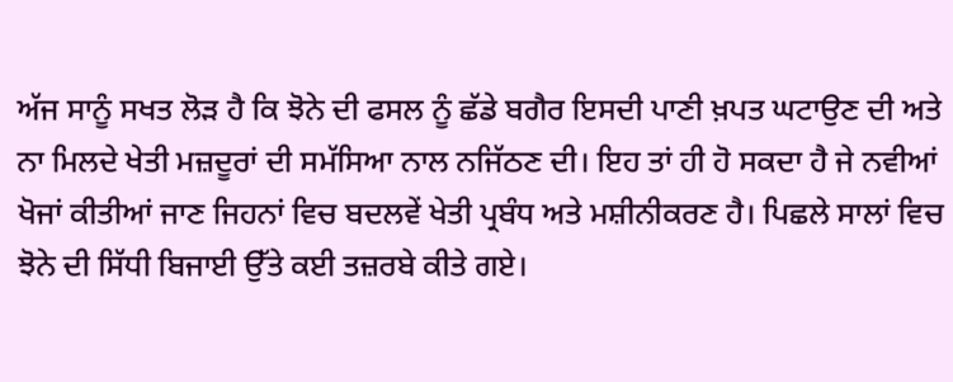ਅੱਜ ਸਾਨੂੰ ਸਖਤ ਲੋੜ ਹੈ ਕਿ ਝੋਨੇ ਦੀ ਫਸਲ ਨੂੰ ਛੱਡੇ ਬਗੈਰ ਇਸਦੀ ਪਾਣੀ ਖ਼ਪਤ ਘਟਾਉਣ ਦੀ ਅਤੇ ਨਾ ਮਿਲਦੇ ਖੇਤੀ ਮਜ਼ਦੂਰਾਂ ਦੀ ਸਮੱਸਿਆ ਨਾਲ ਨਜਿੱਠਣ ਦੀ। ਇਹ ਤਾਂ ਹੀ ਹੋ ਸਕਦਾ ਹੈ ਜੇ ਨਵੀਆਂ ਖੋਜਾਂ ਕੀਤੀਆਂ ਜਾਣ ਜਿਹਨਾਂ ਵਿਚ ਬਦਲਵੇਂ ਖੇਤੀ ਪ੍ਰਬੰਧ ਅਤੇ ਮਸ਼ੀਨੀਕਰਣ ਹੈ। ਪਿਛਲੇ ਸਾਲਾਂ ਵਿਚ ਝੋਨੇ ਦੀ ਸਿੱਧੀ ਬਿਜਾਈ ਉੱਤੇ ਕਈ ਤਜ਼ਰਬੇ ਕੀਤੇ ਗਏ।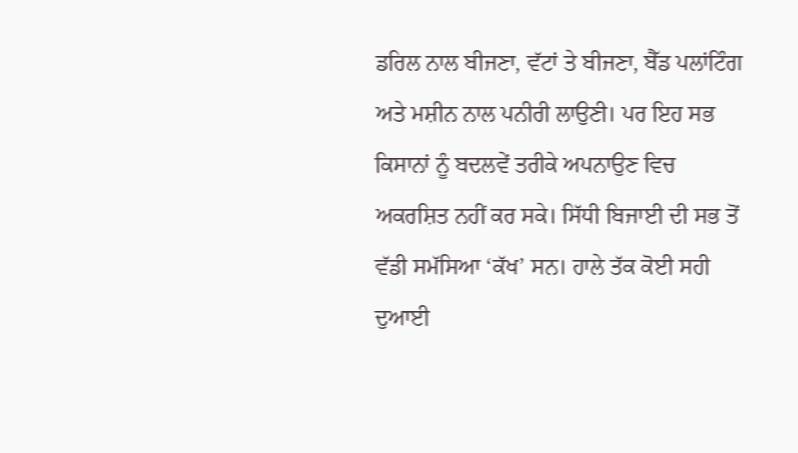ਡਰਿਲ ਨਾਲ ਬੀਜਣਾ, ਵੱਟਾਂ ਤੇ ਬੀਜਣਾ, ਬੈੱਡ ਪਲਾਂਟਿੰਗ ਅਤੇ ਮਸ਼ੀਨ ਨਾਲ ਪਨੀਰੀ ਲਾਉਣੀ। ਪਰ ਇਹ ਸਭ ਕਿਸਾਨਾਂ ਨੂੰ ਬਦਲਵੇਂ ਤਰੀਕੇ ਅਪਨਾਉਣ ਵਿਚ ਅਕਰਸ਼ਿਤ ਨਹੀਂ ਕਰ ਸਕੇ। ਸਿੱਧੀ ਬਿਜਾਈ ਦੀ ਸਭ ਤੋਂ ਵੱਡੀ ਸਮੱਸਿਆ ‘ਕੱਖ’ ਸਨ। ਹਾਲੇ ਤੱਕ ਕੋਈ ਸਹੀ ਦੁਆਈ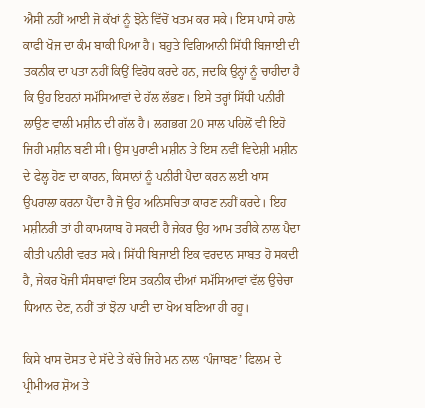ਐਸੀ ਨਹੀਂ ਆਈ ਜੋ ਕੱਖਾਂ ਨੂੰ ਝੋਨੇ ਵਿੱਚੋਂ ਖਤਮ ਕਰ ਸਕੇ। ਇਸ ਪਾਸੇ ਹਾਲੇ ਕਾਫੀ ਖੋਜ ਦਾ ਕੰਮ ਬਾਕੀ ਪਿਆ ਹੈ। ਬਹੁਤੇ ਵਿਗਿਆਨੀ ਸਿੱਧੀ ਬਿਜਾਈ ਦੀ ਤਕਨੀਕ ਦਾ ਪਤਾ ਨਹੀਂ ਕਿਉਂ ਵਿਰੋਧ ਕਰਦੇ ਹਨ, ਜਦਕਿ ਉਨ੍ਹਾਂ ਨੂੰ ਚਾਹੀਦਾ ਹੈ ਕਿ ਉਹ ਇਹਨਾਂ ਸਮੱਸਿਆਵਾਂ ਦੇ ਹੱਲ ਲੱਭਣ। ਇਸੇ ਤਰ੍ਹਾਂ ਸਿੱਧੀ ਪਨੀਰੀ ਲਾਉਣ ਵਾਲੀ ਮਸ਼ੀਨ ਦੀ ਗੱਲ ਹੈ। ਲਗਭਗ 20 ਸਾਲ ਪਹਿਲੋਂ ਵੀ ਇਹੋ ਜਿਹੀ ਮਸ਼ੀਨ ਬਣੀ ਸੀ। ਉਸ ਪੁਰਾਣੀ ਮਸ਼ੀਨ ਤੇ ਇਸ ਨਵੀਂ ਵਿਦੇਸ਼ੀ ਮਸ਼ੀਨ ਦੇ ਫੇਲ੍ਹ ਹੋਣ ਦਾ ਕਾਰਨ, ਕਿਸਾਨਾਂ ਨੂੰ ਪਨੀਰੀ ਪੈਦਾ ਕਰਨ ਲਈ ਖਾਸ ਉਪਰਾਲਾ ਕਰਨਾ ਪੈਂਦਾ ਹੈ ਜੋ ਉਹ ਅਨਿਸਚਿਤਾ ਕਾਰਣ ਨਹੀਂ ਕਰਦੇ। ਇਹ ਮਸ਼ੀਨਰੀ ਤਾਂ ਹੀ ਕਾਮਯਾਬ ਹੋ ਸਕਦੀ ਹੈ ਜੇਕਰ ਉਹ ਆਮ ਤਰੀਕੇ ਨਾਲ ਪੈਦਾ ਕੀਤੀ ਪਨੀਰੀ ਵਰਤ ਸਕੇ। ਸਿੱਧੀ ਬਿਜਾਈ ਇਕ ਵਰਦਾਨ ਸਾਬਤ ਹੋ ਸਕਦੀ ਹੈ, ਜੇਕਰ ਖੋਜੀ ਸੰਸਥਾਵਾਂ ਇਸ ਤਕਨੀਕ ਦੀਆਂ ਸਮੱਸਿਆਵਾਂ ਵੱਲ ਉਚੇਚਾ ਧਿਆਨ ਦੇਣ, ਨਹੀਂ ਤਾਂ ਝੋਨਾ ਪਾਣੀ ਦਾ ਖੋਅ ਬਣਿਆ ਹੀ ਰਹੂ।

ਕਿਸੇ ਖਾਸ ਦੋਸਤ ਦੇ ਸੱਦੇ ਤੇ ਕੱਚੇ ਜਿਹੇ ਮਨ ਨਾਲ ‘ਪੰਜਾਬਣ’ ਫਿਲਮ ਦੇ ਪ੍ਰੀਮੀਅਰ ਸ਼ੋਅ ਤੇ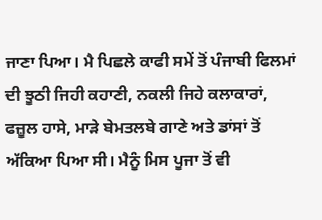ਜਾਣਾ ਪਿਆ। ਮੈ ਪਿਛਲੇ ਕਾਫੀ ਸਮੇਂ ਤੋਂ ਪੰਜਾਬੀ ਫਿਲਮਾਂ ਦੀ ਝੂਠੀ ਜਿਹੀ ਕਹਾਣੀ, ਨਕਲੀ ਜਿਹੇ ਕਲਾਕਾਰਾਂ, ਫਜ਼ੂਲ ਹਾਸੇ, ਮਾੜੇ ਬੇਮਤਲਬੇ ਗਾਣੇ ਅਤੇ ਡਾਂਸਾਂ ਤੋਂ ਅੱਕਿਆ ਪਿਆ ਸੀ। ਮੈਨੂੰ ਮਿਸ ਪੂਜਾ ਤੋਂ ਵੀ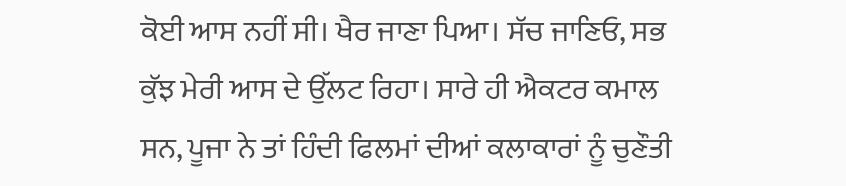ਕੋਈ ਆਸ ਨਹੀਂ ਸੀ। ਖੈਰ ਜਾਣਾ ਪਿਆ। ਸੱਚ ਜਾਣਿਓ, ਸਭ ਕੁੱਝ ਮੇਰੀ ਆਸ ਦੇ ਉੱਲਟ ਰਿਹਾ। ਸਾਰੇ ਹੀ ਐਕਟਰ ਕਮਾਲ ਸਨ, ਪੂਜਾ ਨੇ ਤਾਂ ਹਿੰਦੀ ਫਿਲਮਾਂ ਦੀਆਂ ਕਲਾਕਾਰਾਂ ਨੂੰ ਚੁਣੌਤੀ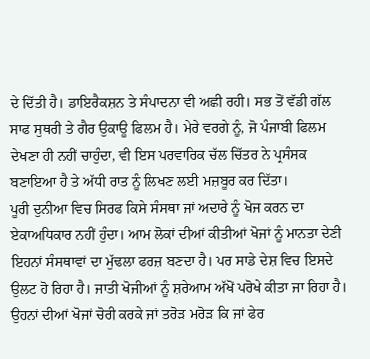ਦੇ ਦਿੱਤੀ ਹੈ। ਡਾਇਰੈਕਸ਼ਨ ਤੇ ਸੰਪਾਦਨਾ ਵੀ ਅਛੀ ਰਹੀ। ਸਭ ਤੋਂ ਵੱਡੀ ਗੱਲ ਸਾਫ ਸੁਥਰੀ ਤੇ ਗੈਰ ਉਕਾਊ ਫਿਲਮ ਹੈ। ਮੇਰੇ ਵਰਗੇ ਨੂੰ, ਜੋ ਪੰਜਾਬੀ ਫਿਲਮ ਦੇਖਣਾ ਹੀ ਨਹੀਂ ਚਾਹੁੰਦਾ, ਵੀ ਇਸ ਪਰਵਾਰਿਕ ਚੱਲ ਚਿੱਤਰ ਨੇ ਪ੍ਰਸੰਸਕ ਬਣਾਇਆ ਹੈ ਤੇ ਅੱਧੀ ਰਾਤ ਨੂੰ ਲਿਖਣ ਲਈ ਮਜ਼ਬੂਰ ਕਰ ਦਿੱਤਾ।
ਪੂਰੀ ਦੁਨੀਆ ਵਿਚ ਸਿਰਫ ਕਿਸੇ ਸੰਸਥਾ ਜਾਂ ਅਦਾਰੇ ਨੂੰ ਖੋਜ ਕਰਨ ਦਾ ਏਕਾਅਧਿਕਾਰ ਨਹੀਂ ਹੁੰਦਾ। ਆਮ ਲੋਕਾਂ ਦੀਆਂ ਕੀਤੀਆਂ ਖੋਜਾਂ ਨੂੰ ਮਾਨਤਾ ਦੇਣੀ ਇਹਨਾਂ ਸੰਸਥਾਵਾਂ ਦਾ ਮੁੱਢਲਾ ਫਰਜ਼ ਬਣਦਾ ਹੈ। ਪਰ ਸਾਡੇ ਦੇਸ਼ ਵਿਚ ਇਸਦੇ ਉਲਟ ਹੋ ਰਿਹਾ ਹੈ। ਜਾਤੀ ਖੋਜੀਆਂ ਨੂੰ ਸ਼ਰੇਆਮ ਅੱਖੋਂ ਪਰੋਖੇ ਕੀਤਾ ਜਾ ਰਿਹਾ ਹੈ। ਉਹਨਾਂ ਦੀਆਂ ਖੋਜਾਂ ਚੋਰੀ ਕਰਕੇ ਜਾਂ ਤਰੋੜ ਮਰੋੜ ਕਿ ਜਾਂ ਫੇਰ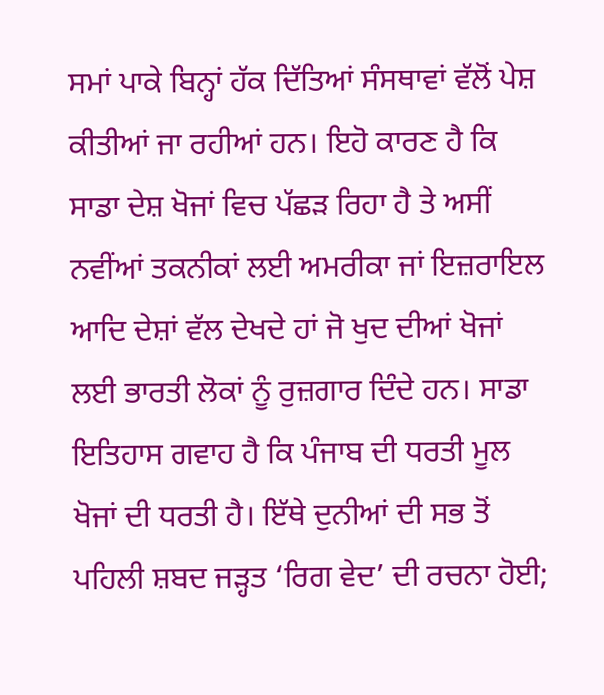ਸਮਾਂ ਪਾਕੇ ਬਿਨ੍ਹਾਂ ਹੱਕ ਦਿੱਤਿਆਂ ਸੰਸਥਾਵਾਂ ਵੱਲੋਂ ਪੇਸ਼ ਕੀਤੀਆਂ ਜਾ ਰਹੀਆਂ ਹਨ। ਇਹੋ ਕਾਰਣ ਹੈ ਕਿ ਸਾਡਾ ਦੇਸ਼ ਖੋਜਾਂ ਵਿਚ ਪੱਛੜ ਰਿਹਾ ਹੈ ਤੇ ਅਸੀਂ ਨਵੀਂਆਂ ਤਕਨੀਕਾਂ ਲਈ ਅਮਰੀਕਾ ਜਾਂ ਇਜ਼ਰਾਇਲ ਆਦਿ ਦੇਸ਼ਾਂ ਵੱਲ ਦੇਖਦੇ ਹਾਂ ਜੋ ਖੁਦ ਦੀਆਂ ਖੋਜਾਂ ਲਈ ਭਾਰਤੀ ਲੋਕਾਂ ਨੂੰ ਰੁਜ਼ਗਾਰ ਦਿੰਦੇ ਹਨ। ਸਾਡਾ ਇਤਿਹਾਸ ਗਵਾਹ ਹੈ ਕਿ ਪੰਜਾਬ ਦੀ ਧਰਤੀ ਮੂਲ ਖੋਜਾਂ ਦੀ ਧਰਤੀ ਹੈ। ਇੱਥੇ ਦੁਨੀਆਂ ਦੀ ਸਭ ਤੋਂ ਪਹਿਲੀ ਸ਼ਬਦ ਜੜ੍ਹਤ ‘ਰਿਗ ਵੇਦ’ ਦੀ ਰਚਨਾ ਹੋਈ;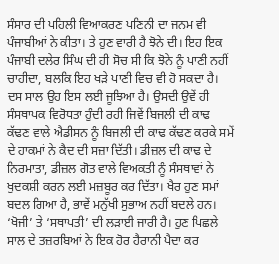ਸੰਸਾਰ ਦੀ ਪਹਿਲੀ ਵਿਆਕਰਣ ਪਣਿਨੀ ਦਾ ਜਨਮ ਵੀ ਪੰਜਾਬੀਆਂ ਨੇ ਕੀਤਾ। ਤੇ ਹੁਣ ਵਾਰੀ ਹੈ ਝੋਨੇ ਦੀ। ਇਹ ਇਕ ਪੰਜਾਬੀ ਦਲੇਰ ਸਿੰਘ ਦੀ ਹੀ ਸੋਚ ਸੀ ਕਿ ਝੋਨੇ ਨੂੰ ਪਾਣੀ ਨਹੀਂ ਚਾਹੀਦਾ, ਬਲਕਿ ਇਹ ਖੜੇ ਪਾਣੀ ਵਿਚ ਵੀ ਹੋ ਸਕਦਾ ਹੈ। ਦਸ ਸਾਲ ਉਹ ਇਸ ਲਈ ਜੂਝਿਆ ਹੈ। ਉਸਦੀ ਉਵੇਂ ਹੀ ਸੰਸਥਾਪਕ ਵਿਰੋਧਤਾ ਹੁੰਦੀ ਰਹੀ ਜਿਵੇਂ ਬਿਜਲੀ ਦੀ ਕਾਢ ਕੱਢਣ ਵਾਲੇ ਐਡੀਸਨ ਨੂੰ ਬਿਜਲੀ ਦੀ ਕਾਢ ਕੱਢਣ ਕਰਕੇ ਸਮੇਂ ਦੇ ਹਾਕਮਾਂ ਨੇ ਕੈਦ ਦੀ ਸਜ਼ਾ ਦਿੱਤੀ। ਡੀਜ਼ਲ ਦੀ ਕਾਢ ਦੇ ਨਿਰਮਾਤਾ, ਡੀਜ਼ਲ ਗੋਤ ਵਾਲੇ ਵਿਅਕਤੀ ਨੂੰ ਸੰਸਥਾਵਾਂ ਨੇ ਖੁਦਕਸ਼ੀ ਕਰਨ ਲਈ ਮਜ਼ਬੂਰ ਕਰ ਦਿੱਤਾ। ਖੈਰ ਹੁਣ ਸਮਾਂ ਬਦਲ ਗਿਆ ਹੈ, ਭਾਵੇਂ ਮਨੁੱਖੀ ਸੁਭਾਅ ਨਹੀਂ ਬਦਲੇ ਹਨ। ‘ਖੋਜੀ’ ਤੇ ‘ਸਥਾਪਤੀ’ ਦੀ ਲੜਾਈ ਜਾਰੀ ਹੈ। ਹੁਣ ਪਿਛਲੇ ਸਾਲ ਦੇ ਤਜ਼ਰਬਿਆਂ ਨੇ ਇਕ ਹੋਰ ਹੈਰਾਨੀ ਪੈਦਾ ਕਰ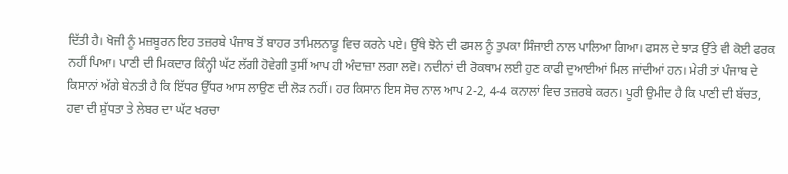ਦਿੱਤੀ ਹੈ। ਖੋਜੀ ਨੂੰ ਮਜ਼ਬੂਰਨ ਇਹ ਤਜ਼ਰਬੇ ਪੰਜਾਬ ਤੋਂ ਬਾਹਰ ਤਾਮਿਲਨਾਡੂ ਵਿਚ ਕਰਨੇ ਪਏ। ਉੱਥੇ ਝੋਨੇ ਦੀ ਫਸਲ ਨੂੰ ਤੁਪਕਾ ਸਿੰਜਾਈ ਨਾਲ ਪਾਲਿਆ ਗਿਆ। ਫਸਲ ਦੇ ਝਾੜ ਉੱਤੇ ਵੀ ਕੋਈ ਫਰਕ ਨਹੀਂ ਪਿਆ। ਪਾਣੀ ਦੀ ਮਿਕਦਾਰ ਕਿੰਨ੍ਹੀ ਘੱਟ ਲੱਗੀ ਹੋਵੇਗੀ ਤੁਸੀਂ ਆਪ ਹੀ ਅੰਦਾਜ਼ਾ ਲਗਾ ਲਵੋ। ਨਦੀਨਾਂ ਦੀ ਰੋਕਥਾਮ ਲਈ ਹੁਣ ਕਾਫੀ ਦੁਆਈਆਂ ਮਿਲ ਜਾਂਦੀਆਂ ਹਨ। ਮੇਰੀ ਤਾਂ ਪੰਜਾਬ ਦੇ ਕਿਸਾਨਾਂ ਅੱਗੇ ਬੇਨਤੀ ਹੈ ਕਿ ਇੱਧਰ ਉੱਧਰ ਆਸ ਲਾਉਣ ਦੀ ਲੋੜ ਨਹੀਂ। ਹਰ ਕਿਸਾਨ ਇਸ ਸੋਚ ਨਾਲ ਆਪ 2-2, 4-4 ਕਨਾਲਾਂ ਵਿਚ ਤਜ਼ਰਬੇ ਕਰਨ। ਪੂਰੀ ਉਮੀਦ ਹੈ ਕਿ ਪਾਣੀ ਦੀ ਬੱਚਤ, ਹਵਾ ਦੀ ਸ਼ੁੱਧਤਾ ਤੇ ਲੇਬਰ ਦਾ ਘੱਟ ਖਰਚਾ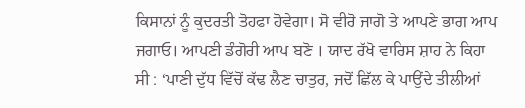ਕਿਸਾਨਾਂ ਨੂੰ ਕੁਦਰਤੀ ਤੋਹਫਾ ਹੋਵੇਗਾ। ਸੋ ਵੀਰੋ ਜਾਗੋ ਤੇ ਆਪਣੇ ਭਾਗ ਆਪ ਜਗਾਓ। ਆਪਣੀ ਡੰਗੋਰੀ ਆਪ ਬਣੋ । ਯਾਦ ਰੱਖੋ ਵਾਰਿਸ ਸ਼ਾਹ ਨੇ ਕਿਹਾ ਸੀ : ‘ਪਾਣੀ ਦੁੱਧ ਵਿੱਚੋਂ ਕੱਢ ਲੈਣ ਚਾਤੁਰ, ਜਦੋਂ ਛਿੱਲ ਕੇ ਪਾਉਂਦੇ ਤੀਲੀਆਂ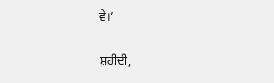ਵੇ।’

ਸ਼ਹੀਦੀ,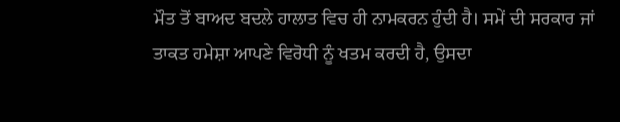ਮੌਤ ਤੋਂ ਬਾਅਦ ਬਦਲੇ ਹਾਲਾਤ ਵਿਚ ਹੀ ਨਾਮਕਰਨ ਹੁੰਦੀ ਹੈ। ਸਮੇਂ ਦੀ ਸਰਕਾਰ ਜਾਂ ਤਾਕਤ ਹਮੇਸ਼ਾ ਆਪਣੇ ਵਿਰੋਧੀ ਨੂੰ ਖਤਮ ਕਰਦੀ ਹੈ, ਉਸਦਾ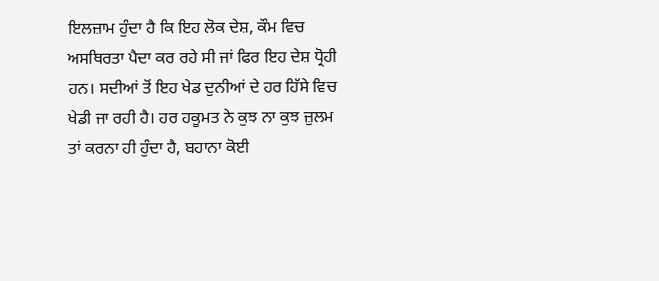ਇਲਜ਼ਾਮ ਹੁੰਦਾ ਹੈ ਕਿ ਇਹ ਲੋਕ ਦੇਸ਼, ਕੌਮ ਵਿਚ ਅਸਥਿਰਤਾ ਪੈਦਾ ਕਰ ਰਹੇ ਸੀ ਜਾਂ ਫਿਰ ਇਹ ਦੇਸ਼ ਧ੍ਰੋਹੀ ਹਨ। ਸਦੀਆਂ ਤੋਂ ਇਹ ਖੇਡ ਦੁਨੀਆਂ ਦੇ ਹਰ ਹਿੱਸੇ ਵਿਚ ਖੇਡੀ ਜਾ ਰਹੀ ਹੈ। ਹਰ ਹਕੂਮਤ ਨੇ ਕੁਝ ਨਾ ਕੁਝ ਜ਼ੁਲਮ ਤਾਂ ਕਰਨਾ ਹੀ ਹੁੰਦਾ ਹੈ, ਬਹਾਨਾ ਕੋਈ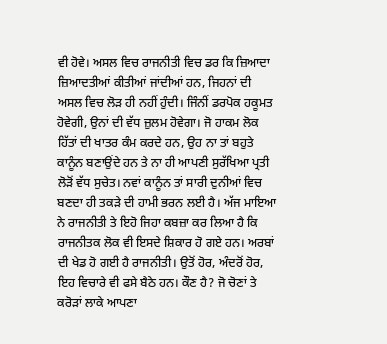ਵੀ ਹੋਵੇ। ਅਸਲ ਵਿਚ ਰਾਜਨੀਤੀ ਵਿਚ ਡਰ ਕਿ ਜ਼ਿਆਦਾ ਜ਼ਿਆਦਤੀਆਂ ਕੀਤੀਆਂ ਜਾਂਦੀਆਂ ਹਨ, ਜਿਹਨਾਂ ਦੀ ਅਸਲ ਵਿਚ ਲੋੜ ਹੀ ਨਹੀਂ ਹੁੰਦੀ। ਜਿੰਨੀਂ ਡਰਪੋਕ ਹਕੂਮਤ ਹੋਵੇਗੀ, ਉਨਾਂ ਦੀ ਵੱਧ ਜ਼ੁਲਮ ਹੋਵੇਗਾ। ਜੋ ਹਾਕਮ ਲੋਕ ਹਿੱਤਾਂ ਦੀ ਖਾਤਰ ਕੰਮ ਕਰਦੇ ਹਨ, ਉਹ ਨਾ ਤਾਂ ਬਹੁਤੇ ਕਾਨੂੰਨ ਬਣਾਉਂਦੇ ਹਨ ਤੇ ਨਾ ਹੀ ਆਪਣੀ ਸੁਰੱਖਿਆ ਪ੍ਰਤੀ ਲੋੜੋਂ ਵੱਧ ਸੁਚੇਤ। ਨਵਾਂ ਕਾਨੂੰਨ ਤਾਂ ਸਾਰੀ ਦੁਨੀਆਂ ਵਿਚ ਬਣਦਾ ਹੀ ਤਕੜੇ ਦੀ ਹਾਮੀ ਭਰਨ ਲਈ ਹੈ। ਅੱਜ ਮਾਇਆ ਨੇ ਰਾਜਨੀਤੀ ਤੇ ਇਹੋ ਜਿਹਾ ਕਬਜ਼ਾ ਕਰ ਲਿਆ ਹੈ ਕਿ ਰਾਜਨੀਤਕ ਲੋਕ ਵੀ ਇਸਦੇ ਸ਼ਿਕਾਰ ਹੋ ਗਏ ਹਨ। ਅਰਬਾਂ ਦੀ ਖੇਡ ਹੋ ਗਈ ਹੈ ਰਾਜਨੀਤੀ। ਉਤੋਂ ਹੋਰ, ਅੰਦਰੋਂ ਹੋਰ, ਇਹ ਵਿਚਾਰੇ ਵੀ ਫਸੇ ਬੈਠੇ ਹਨ। ਕੌਣ ਹੈ? ਜੋ ਚੋਣਾਂ ਤੇ ਕਰੋੜਾਂ ਲਾਕੇ ਆਪਣਾ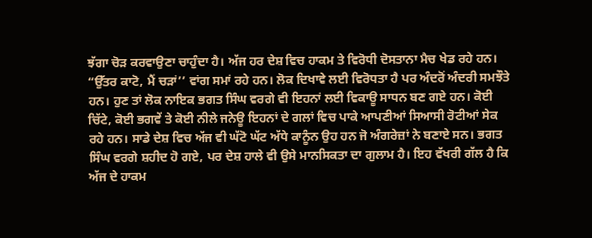ਝੱਗਾ ਚੋੜ ਕਰਵਾਉਣਾ ਚਾਹੁੰਦਾ ਹੈ। ਅੱਜ ਹਰ ਦੇਸ਼ ਵਿਚ ਹਾਕਮ ਤੇ ਵਿਰੋਧੀ ਦੋਸਤਾਨਾ ਮੈਚ ਖੇਡ ਰਹੇ ਹਨ। “ਉੱਤਰ ਕਾਟੋ, ਮੈਂ ਚੜਾਂ’’ ਵਾਂਗ ਸਮਾਂ ਰਹੇ ਹਨ। ਲੋਕ ਦਿਖਾਵੇ ਲਈ ਵਿਰੋਧਤਾ ਹੈ ਪਰ ਅੰਦਰੋਂ ਅੰਦਰੀ ਸਮਝੌਤੇ ਹਨ। ਹੁਣ ਤਾਂ ਲੋਕ ਨਾਇਕ ਭਗਤ ਸਿੰਘ ਵਰਗੇ ਵੀ ਇਹਨਾਂ ਲਈ ਵਿਕਾਊ ਸਾਧਨ ਬਣ ਗਏ ਹਨ। ਕੋਈ ਚਿੱਟੇ, ਕੋਈ ਭਗਵੇਂ ਤੇ ਕੋਈ ਨੀਲੇ ਜਨੇਊ ਇਹਨਾਂ ਦੇ ਗਲਾਂ ਵਿਚ ਪਾਕੇ ਆਪਣੀਆਂ ਸਿਆਸੀ ਰੋਟੀਆਂ ਸੇਕ ਰਹੇ ਹਨ। ਸਾਡੇ ਦੇਸ਼ ਵਿਚ ਅੱਜ ਵੀ ਘੱਟੋ ਘੱਟ ਅੱਧੇ ਕਾਨੂੰਨ ਉਹ ਹਨ ਜੋ ਅੰਗਰੇਜ਼ਾਂ ਨੇ ਬਣਾਏ ਸਨ। ਭਗਤ ਸਿੰਘ ਵਰਗੇ ਸ਼ਹੀਦ ਹੋ ਗਏ, ਪਰ ਦੇਸ਼ ਹਾਲੇ ਵੀ ਉਸੇ ਮਾਨਸਿਕਤਾ ਦਾ ਗੁਲਾਮ ਹੈ। ਇਹ ਵੱਖਰੀ ਗੱਲ ਹੈ ਕਿ ਅੱਜ ਦੇ ਹਾਕਮ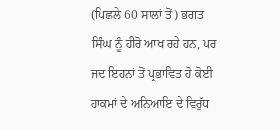(ਪਿਛਲੇ 60 ਸਾਲਾਂ ਤੋਂ) ਭਗਤ ਸਿੰਘ ਨੂੰ ਹੀਰੋ ਆਖ ਰਹੇ ਹਨ, ਪਰ ਜਦ ਇਹਨਾਂ ਤੋਂ ਪ੍ਰਭਾਵਿਤ ਹੋ ਕੋਈ ਹਾਕਮਾਂ ਦੇ ਅਨਿਆਇ ਦੇ ਵਿਰੁੱਧ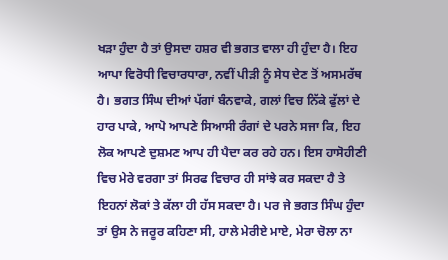ਖੜਾ ਹੁੰਦਾ ਹੈ ਤਾਂ ਉਸਦਾ ਹਸ਼ਰ ਵੀ ਭਗਤ ਵਾਲਾ ਹੀ ਹੁੰਦਾ ਹੈ। ਇਹ ਆਪਾ ਵਿਰੋਧੀ ਵਿਚਾਰਧਾਰਾ, ਨਵੀਂ ਪੀੜੀ ਨੂੰ ਸੇਧ ਦੇਣ ਤੋਂ ਅਸਮਰੱਥ ਹੈ। ਭਗਤ ਸਿੰਘ ਦੀਆਂ ਪੱਗਾਂ ਬੰਨਵਾਕੇ, ਗਲਾਂ ਵਿਚ ਨਿੱਕੇ ਫੁੱਲਾਂ ਦੇ ਹਾਰ ਪਾਕੇ, ਆਪੋ ਆਪਣੇ ਸਿਆਸੀ ਰੰਗਾਂ ਦੇ ਪਰਨੇ ਸਜਾ ਕਿ, ਇਹ ਲੋਕ ਆਪਣੇ ਦੁਸ਼ਮਣ ਆਪ ਹੀ ਪੈਦਾ ਕਰ ਰਹੇ ਹਨ। ਇਸ ਹਾਸੋਹੀਣੀ ਵਿਚ ਮੇਰੇ ਵਰਗਾ ਤਾਂ ਸਿਰਫ ਵਿਚਾਰ ਹੀ ਸਾਂਝੇ ਕਰ ਸਕਦਾ ਹੈ ਤੇ ਇਹਨਾਂ ਲੋਕਾਂ ਤੇ ਕੱਲਾ ਹੀ ਹੱਸ ਸਕਦਾ ਹੈ। ਪਰ ਜੇ ਭਗਤ ਸਿੰਘ ਹੁੰਦਾ ਤਾਂ ਉਸ ਨੇ ਜਰੂਰ ਕਹਿਣਾ ਸੀ, ਹਾਲੇ ਮੇਰੀਏ ਮਾਏ, ਮੇਰਾ ਚੋਲਾ ਨਾ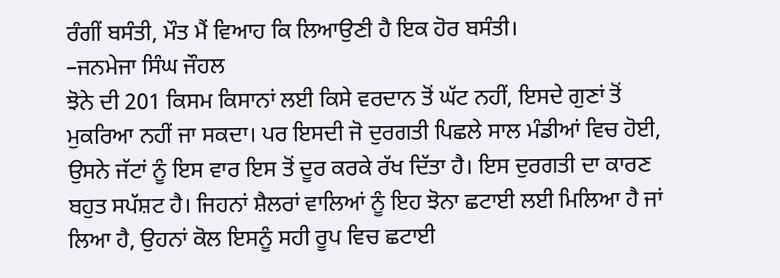ਰੰਗੀਂ ਬਸੰਤੀ, ਮੌਤ ਮੈਂ ਵਿਆਹ ਕਿ ਲਿਆਉਣੀ ਹੈ ਇਕ ਹੋਰ ਬਸੰਤੀ।
–ਜਨਮੇਜਾ ਸਿੰਘ ਜੌਹਲ
ਝੋਨੇ ਦੀ 201 ਕਿਸਮ ਕਿਸਾਨਾਂ ਲਈ ਕਿਸੇ ਵਰਦਾਨ ਤੋਂ ਘੱਟ ਨਹੀਂ, ਇਸਦੇ ਗੁਣਾਂ ਤੋਂ ਮੁਕਰਿਆ ਨਹੀਂ ਜਾ ਸਕਦਾ। ਪਰ ਇਸਦੀ ਜੋ ਦੁਰਗਤੀ ਪਿਛਲੇ ਸਾਲ ਮੰਡੀਆਂ ਵਿਚ ਹੋਈ, ਉਸਨੇ ਜੱਟਾਂ ਨੂੰ ਇਸ ਵਾਰ ਇਸ ਤੋਂ ਦੂਰ ਕਰਕੇ ਰੱਖ ਦਿੱਤਾ ਹੈ। ਇਸ ਦੁਰਗਤੀ ਦਾ ਕਾਰਣ ਬਹੁਤ ਸਪੱਸ਼ਟ ਹੈ। ਜਿਹਨਾਂ ਸ਼ੈਲਰਾਂ ਵਾਲਿਆਂ ਨੂੰ ਇਹ ਝੋਨਾ ਛਟਾਈ ਲਈ ਮਿਲਿਆ ਹੈ ਜਾਂ ਲਿਆ ਹੈ, ਉਹਨਾਂ ਕੋਲ ਇਸਨੂੰ ਸਹੀ ਰੂਪ ਵਿਚ ਛਟਾਈ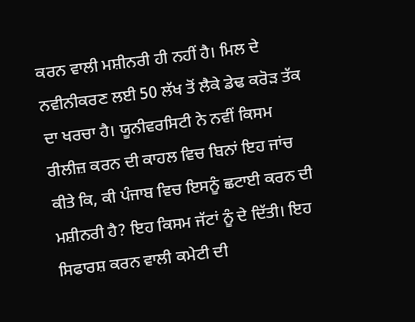ਕਰਨ ਵਾਲੀ ਮਸ਼ੀਨਰੀ ਹੀ ਨਹੀਂ ਹੈ। ਮਿਲ ਦੇ ਨਵੀਨੀਕਰਣ ਲਈ 50 ਲੱਖ ਤੋਂ ਲੈਕੇ ਡੇਢ ਕਰੋੜ ਤੱਕ ਦਾ ਖਰਚਾ ਹੈ। ਯੂਨੀਵਰਸਿਟੀ ਨੇ ਨਵੀਂ ਕਿਸਮ ਰੀਲੀਜ਼ ਕਰਨ ਦੀ ਕਾਹਲ ਵਿਚ ਬਿਨਾਂ ਇਹ ਜਾਂਚ ਕੀਤੇ ਕਿ, ਕੀ ਪੰਜਾਬ ਵਿਚ ਇਸਨੂੰ ਛਟਾਈ ਕਰਨ ਦੀ ਮਸ਼ੀਨਰੀ ਹੈ? ਇਹ ਕਿਸਮ ਜੱਟਾਂ ਨੂੰ ਦੇ ਦਿੱਤੀ। ਇਹ ਸਿਫਾਰਸ਼ ਕਰਨ ਵਾਲੀ ਕਮੇਟੀ ਦੀ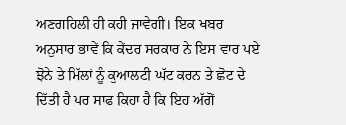ਅਣਗਹਿਲੀ ਹੀ ਕਹੀ ਜਾਵੇਗੀ। ਇਕ ਖਬਰ ਅਨੁਸਾਰ ਭਾਵੇਂ ਕਿ ਕੇਂਦਰ ਸਰਕਾਰ ਨੇ ਇਸ ਵਾਰ ਪਏ ਝੋਨੇ ਤੇ ਮਿੱਲਾਂ ਨੂੰ ਕੁਆਲਟੀ ਘੱਟ ਕਰਨ ਤੇ ਛੋਟ ਦੇ ਦਿੱਤੀ ਹੈ ਪਰ ਸਾਫ ਕਿਹਾ ਹੈ ਕਿ ਇਹ ਅੱਗੋਂ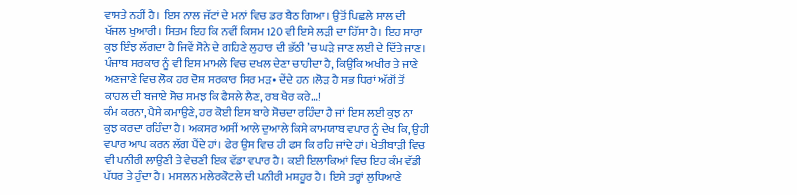ਵਾਸਤੇ ਨਹੀਂ ਹੈ। ਇਸ ਨਾਲ ਜੱਟਾਂ ਦੇ ਮਨਾਂ ਵਿਚ ਡਰ ਬੈਠ ਗਿਆ। ਉਤੋਂ ਪਿਛਲੇ ਸਾਲ ਦੀ ਖੱਜਲ ਖੁਆਰੀ। ਸਿਤਮ ਇਹ ਕਿ ਨਵੀਂ ਕਿਸਮ 120 ਵੀ ਇਸੇ ਲੜੀ ਦਾ ਹਿੱਸਾ ਹੈ। ਇਹ ਸਾਰਾ ਕੁਝ ਇੰਝ ਲੱਗਦਾ ਹੈ ਜਿਵੇਂ ਸੋਨੇ ਦੇ ਗਹਿਣੇ ਲੁਹਾਰ ਦੀ ਭੱਠੀ ’ਚ ਘੜੇ ਜਾਣ ਲਈ ਦੇ ਦਿੱਤੇ ਜਾਣ। ਪੰਜਾਬ ਸਰਕਾਰ ਨੂੰ ਵੀ ਇਸ ਮਾਮਲੇ ਵਿਚ ਦਖਲ ਦੇਣਾ ਚਾਹੀਦਾ ਹੈ, ਕਿਉਂਕਿ ਅਖੀਰ ਤੇ ਜਾਣੇ ਅਣਜਾਣੇ ਵਿਚ ਲੋਕ ਹਰ ਦੋਸ਼ ਸਰਕਾਰ ਸਿਰ ਮੜ• ਦੇਂਦੇ ਹਨ ।ਲੋੜ ਹੈ ਸਭ ਧਿਰਾਂ ਅੱਗੋਂ ਤੋਂ ਕਾਹਲ ਦੀ ਬਜਾਏ ਸੋਚ ਸਮਝ ਕਿ ਫੈਸਲੇ ਲੈਣ, ਰਬ ਖੈਰ ਕਰੇ…!
ਕੰਮ ਕਰਨਾ, ਪੈਸੇ ਕਮਾਉਣੇ, ਹਰ ਕੋਈ ਇਸ ਬਾਰੇ ਸੋਚਦਾ ਰਹਿੰਦਾ ਹੈ ਜਾਂ ਇਸ ਲਈ ਕੁਝ ਨਾ ਕੁਝ ਕਰਦਾ ਰਹਿੰਦਾ ਹੈ। ਅਕਸਰ ਅਸੀਂ ਆਲੇ ਦੁਆਲੇ ਕਿਸੇ ਕਾਮਯਾਬ ਵਪਾਰ ਨੂੰ ਦੇਖ ਕਿ, ਉਹੀ ਵਪਾਰ ਆਪ ਕਰਨ ਲੱਗ ਪੈਂਦੇ ਹਾਂ। ਫੇਰ ਉਸ ਵਿਚ ਹੀ ਫਸ ਕਿ ਰਹਿ ਜਾਂਦੇ ਹਾਂ। ਖੇਤੀਬਾੜੀ ਵਿਚ ਵੀ ਪਨੀਰੀ ਲਾਉਣੀ ਤੇ ਵੇਚਣੀ ਇਕ ਵੱਡਾ ਵਪਾਰ ਹੈ। ਕਈ ਇਲਾਕਿਆਂ ਵਿਚ ਇਹ ਕੰਮ ਵੱਡੀ ਪੱਧਰ ਤੇ ਹੁੰਦਾ ਹੈ। ਮਸਲਨ ਮਲੇਰਕੋਟਲੇ ਦੀ ਪਨੀਰੀ ਮਸ਼ਹੂਰ ਹੈ। ਇਸੇ ਤਰ੍ਹਾਂ ਲੁਧਿਆਣੇ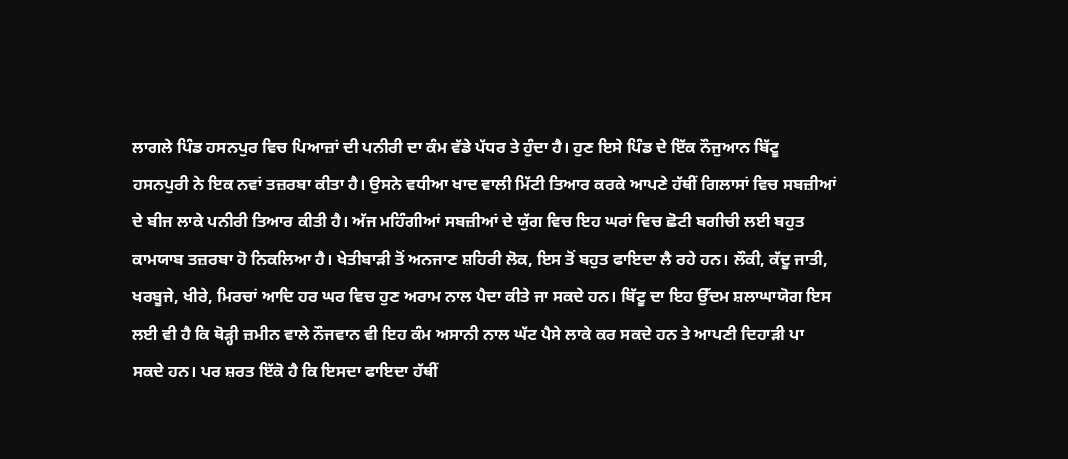ਲਾਗਲੇ ਪਿੰਡ ਹਸਨਪੁਰ ਵਿਚ ਪਿਆਜ਼ਾਂ ਦੀ ਪਨੀਰੀ ਦਾ ਕੰਮ ਵੱਡੇ ਪੱਧਰ ਤੇ ਹੁੰਦਾ ਹੈ। ਹੁਣ ਇਸੇ ਪਿੰਡ ਦੇ ਇੱਕ ਨੌਜੁਆਨ ਬਿੱਟੂ ਹਸਨਪੁਰੀ ਨੇ ਇਕ ਨਵਾਂ ਤਜ਼ਰਬਾ ਕੀਤਾ ਹੈ। ਉਸਨੇ ਵਧੀਆ ਖਾਦ ਵਾਲੀ ਮਿੱਟੀ ਤਿਆਰ ਕਰਕੇ ਆਪਣੇ ਹੱਥੀਂ ਗਿਲਾਸਾਂ ਵਿਚ ਸਬਜ਼ੀਆਂ ਦੇ ਬੀਜ ਲਾਕੇ ਪਨੀਰੀ ਤਿਆਰ ਕੀਤੀ ਹੈ। ਅੱਜ ਮਹਿੰਗੀਆਂ ਸਬਜ਼ੀਆਂ ਦੇ ਯੁੱਗ ਵਿਚ ਇਹ ਘਰਾਂ ਵਿਚ ਛੋਟੀ ਬਗੀਚੀ ਲਈ ਬਹੁਤ ਕਾਮਯਾਬ ਤਜ਼ਰਬਾ ਹੋ ਨਿਕਲਿਆ ਹੈ। ਖੇਤੀਬਾੜੀ ਤੋਂ ਅਨਜਾਣ ਸ਼ਹਿਰੀ ਲੋਕ, ਇਸ ਤੋਂ ਬਹੁਤ ਫਾਇਦਾ ਲੈ ਰਹੇ ਹਨ। ਲੌਕੀ, ਕੱਦੂ ਜਾਤੀ, ਖਰਬੂਜੇ, ਖੀਰੇ, ਮਿਰਚਾਂ ਆਦਿ ਹਰ ਘਰ ਵਿਚ ਹੁਣ ਅਰਾਮ ਨਾਲ ਪੈਦਾ ਕੀਤੇ ਜਾ ਸਕਦੇ ਹਨ। ਬਿੱਟੂ ਦਾ ਇਹ ਉੱਦਮ ਸ਼ਲਾਘਾਯੋਗ ਇਸ ਲਈ ਵੀ ਹੈ ਕਿ ਥੋੜ੍ਹੀ ਜ਼ਮੀਨ ਵਾਲੇ ਨੌਜਵਾਨ ਵੀ ਇਹ ਕੰਮ ਅਸਾਨੀ ਨਾਲ ਘੱਟ ਪੈਸੇ ਲਾਕੇ ਕਰ ਸਕਦੇ ਹਨ ਤੇ ਆਪਣੀ ਦਿਹਾੜੀ ਪਾ ਸਕਦੇ ਹਨ। ਪਰ ਸ਼ਰਤ ਇੱਕੋ ਹੈ ਕਿ ਇਸਦਾ ਫਾਇਦਾ ਹੱਥੀਂ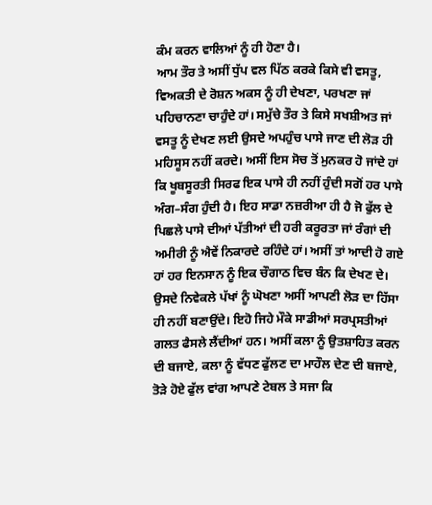ਕੰਮ ਕਰਨ ਵਾਲਿਆਂ ਨੂੰ ਹੀ ਹੋਣਾ ਹੈ।
ਆਮ ਤੌਰ ਤੇ ਅਸੀਂ ਧੁੱਪ ਵਲ ਪਿੱਠ ਕਰਕੇ ਕਿਸੇ ਵੀ ਵਸਤੂ, ਵਿਅਕਤੀ ਦੇ ਰੋਸ਼ਨ ਅਕਸ ਨੂੰ ਹੀ ਦੇਖਣਾ, ਪਰਖਣਾ ਜਾਂ ਪਹਿਚਾਨਣਾ ਚਾਹੁੰਦੇ ਹਾਂ। ਸਮੁੱਚੇ ਤੌਰ ਤੇ ਕਿਸੇ ਸਖਸ਼ੀਅਤ ਜਾਂ ਵਸਤੂ ਨੂੰ ਦੇਖਣ ਲਈ ਉਸਦੇ ਅਪਹੁੰਚ ਪਾਸੇ ਜਾਣ ਦੀ ਲੋੜ ਹੀ ਮਹਿਸੂਸ ਨਹੀਂ ਕਰਦੇ। ਅਸੀਂ ਇਸ ਸੋਚ ਤੋਂ ਮੁਨਕਰ ਹੋ ਜਾਂਦੇ ਹਾਂ ਕਿ ਖੂਬਸੂਰਤੀ ਸਿਰਫ ਇਕ ਪਾਸੇ ਹੀ ਨਹੀਂ ਹੁੰਦੀ ਸਗੋਂ ਹਰ ਪਾਸੇ ਅੰਗ–ਸੰਗ ਹੁੰਦੀ ਹੈ। ਇਹ ਸਾਡਾ ਨਜ਼ਰੀਆ ਹੀ ਹੈ ਜੋ ਫੁੱਲ ਦੇ ਪਿਛਲੇ ਪਾਸੇ ਦੀਆਂ ਪੱਤੀਆਂ ਦੀ ਹਰੀ ਕਰੂਰਤਾ ਜਾਂ ਰੰਗਾਂ ਦੀ ਅਮੀਰੀ ਨੂੰ ਐਵੇਂ ਨਿਕਾਰਦੇ ਰਹਿੰਦੇ ਹਾਂ। ਅਸੀਂ ਤਾਂ ਆਦੀ ਹੋ ਗਏ ਹਾਂ ਹਰ ਇਨਸਾਨ ਨੂੰ ਇਕ ਚੌਗਾਠ ਵਿਚ ਬੰਨ ਕਿ ਦੇਖਣ ਦੇ। ਉਸਦੇ ਨਿਵੇਕਲੇ ਪੱਖਾਂ ਨੂੰ ਘੋਖਣਾ ਅਸੀਂ ਆਪਣੀ ਲੋੜ ਦਾ ਹਿੱਸਾ ਹੀ ਨਹੀਂ ਬਣਾਉਂਦੇ। ਇਹੋ ਜਿਹੇ ਮੌਕੇ ਸਾਡੀਆਂ ਸਰਪ੍ਰਸਤੀਆਂ ਗਲਤ ਫੈਸਲੇ ਲੈਂਦੀਆਂ ਹਨ। ਅਸੀਂ ਕਲਾ ਨੂੰ ਉਤਸ਼ਾਹਿਤ ਕਰਨ ਦੀ ਬਜਾਏ, ਕਲਾ ਨੂੰ ਵੱਧਣ ਫੁੱਲਣ ਦਾ ਮਾਹੌਲ ਦੇਣ ਦੀ ਬਜਾਏ, ਤੋੜੇ ਹੋਏ ਫੁੱਲ ਵਾਂਗ ਆਪਣੇ ਟੇਬਲ ਤੇ ਸਜਾ ਕਿ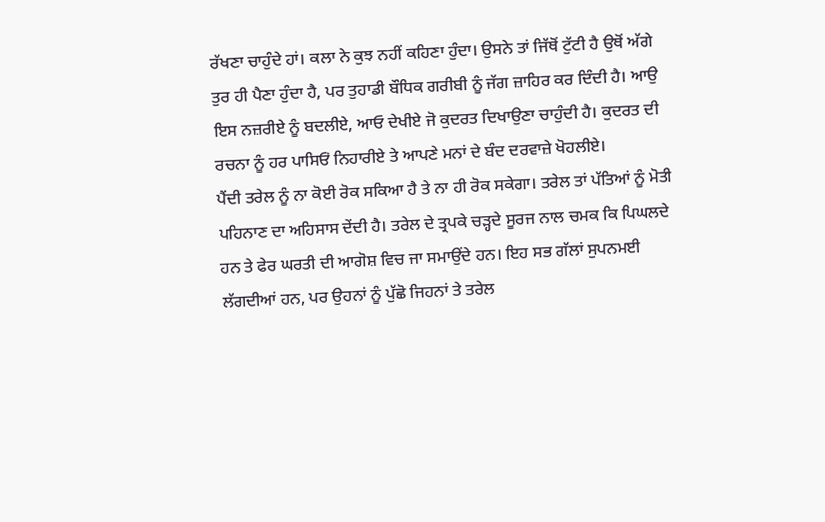ਰੱਖਣਾ ਚਾਹੁੰਦੇ ਹਾਂ। ਕਲਾ ਨੇ ਕੁਝ ਨਹੀਂ ਕਹਿਣਾ ਹੁੰਦਾ। ਉਸਨੇ ਤਾਂ ਜਿੱਥੋਂ ਟੁੱਟੀ ਹੈ ਉਥੋਂ ਅੱਗੇ ਤੁਰ ਹੀ ਪੈਣਾ ਹੁੰਦਾ ਹੈ, ਪਰ ਤੁਹਾਡੀ ਬੌਧਿਕ ਗਰੀਬੀ ਨੂੰ ਜੱਗ ਜ਼ਾਹਿਰ ਕਰ ਦਿੰਦੀ ਹੈ। ਆਉ ਇਸ ਨਜ਼ਰੀਏ ਨੂੰ ਬਦਲੀਏ, ਆਓ ਦੇਖੀਏ ਜੋ ਕੁਦਰਤ ਦਿਖਾਉਣਾ ਚਾਹੁੰਦੀ ਹੈ। ਕੁਦਰਤ ਦੀ ਰਚਨਾ ਨੂੰ ਹਰ ਪਾਸਿਓਂ ਨਿਹਾਰੀਏ ਤੇ ਆਪਣੇ ਮਨਾਂ ਦੇ ਬੰਦ ਦਰਵਾਜ਼ੇ ਖੋਹਲੀਏ।
ਪੈਂਦੀ ਤਰੇਲ ਨੂੰ ਨਾ ਕੋਈ ਰੋਕ ਸਕਿਆ ਹੈ ਤੇ ਨਾ ਹੀ ਰੋਕ ਸਕੇਗਾ। ਤਰੇਲ ਤਾਂ ਪੱਤਿਆਂ ਨੂੰ ਮੋਤੀ ਪਹਿਨਾਣ ਦਾ ਅਹਿਸਾਸ ਦੇਂਦੀ ਹੈ। ਤਰੇਲ ਦੇ ਤ੍ਰਪਕੇ ਚੜ੍ਹਦੇ ਸੂਰਜ ਨਾਲ ਚਮਕ ਕਿ ਪਿਘਲਦੇ ਹਨ ਤੇ ਫੇਰ ਘਰਤੀ ਦੀ ਆਗੋਸ਼ ਵਿਚ ਜਾ ਸਮਾਉਂਦੇ ਹਨ। ਇਹ ਸਭ ਗੱਲਾਂ ਸੁਪਨਮਈ ਲੱਗਦੀਆਂ ਹਨ, ਪਰ ਉਹਨਾਂ ਨੂੰ ਪੁੱਛੋ ਜਿਹਨਾਂ ਤੇ ਤਰੇਲ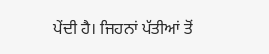ਪੇਂਦੀ ਹੈ। ਜਿਹਨਾਂ ਪੱਤੀਆਂ ਤੋਂ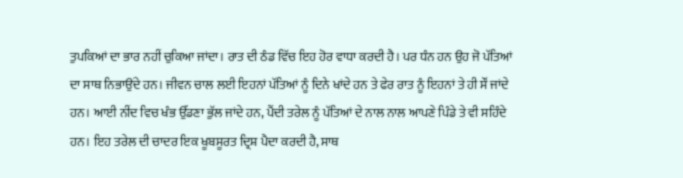ਤੁਪਕਿਆਂ ਦਾ ਭਾਰ ਨਹੀਂ ਚੁਕਿਆ ਜਾਂਦਾ। ਰਾਤ ਦੀ ਠੰਡ ਵਿੱਚ ਇਹ ਹੋਰ ਵਾਧਾ ਕਰਦੀ ਹੈ। ਪਰ ਧੰਨ ਹਨ ਉਹ ਜੋ ਪੱਤਿਆਂ ਦਾ ਸਾਥ ਨਿਭਾਉਂਦੇ ਹਨ। ਜੀਵਨ ਚਾਲ ਲਈ ਇਹਨਾਂ ਪੱਤਿਆਂ ਨੂੰ ਦਿਨੇ ਖਾਂਦੇ ਹਨ ਤੇ ਫੇਰ ਰਾਤ ਨੂੰ ਇਹਨਾਂ ਤੇ ਹੀ ਸੌਂ ਜਾਂਦੇ ਹਨ। ਆਈ ਨੀਂਦ ਵਿਚ ਖੰਭ ਉੱਡਣਾ ਭੁੱਲ ਜਾਂਦੇ ਹਨ, ਪੈਂਦੀ ਤਰੇਲ ਨੂੰ ਪੱਤਿਆਂ ਦੇ ਨਾਲ ਨਾਲ ਆਪਣੇ ਪਿੰਡੇ ਤੇ ਵੀ ਸਹਿੰਦੇ ਹਨ। ਇਹ ਤਰੇਲ ਦੀ ਚਾਦਰ ਇਕ ਖੂਬਸੂਰਤ ਦ੍ਰਿਸ਼ ਪੈਦਾ ਕਰਦੀ ਹੈ, ਸਾਥ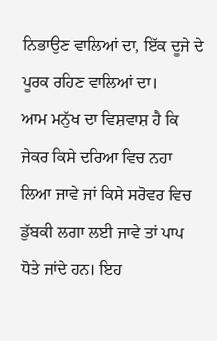ਨਿਭਾਉਣ ਵਾਲਿਆਂ ਦਾ, ਇੱਕ ਦੂਜੇ ਦੇ ਪੂਰਕ ਰਹਿਣ ਵਾਲਿਆਂ ਦਾ।
ਆਮ ਮਨੁੱਖ ਦਾ ਵਿਸ਼ਵਾਸ਼ ਹੈ ਕਿ ਜੇਕਰ ਕਿਸੇ ਦਰਿਆ ਵਿਚ ਨਹਾ ਲਿਆ ਜਾਵੇ ਜਾਂ ਕਿਸੇ ਸਰੋਵਰ ਵਿਚ ਡੁੱਬਕੀ ਲਗਾ ਲਈ ਜਾਵੇ ਤਾਂ ਪਾਪ ਧੋਤੇ ਜਾਂਦੇ ਹਨ। ਇਹ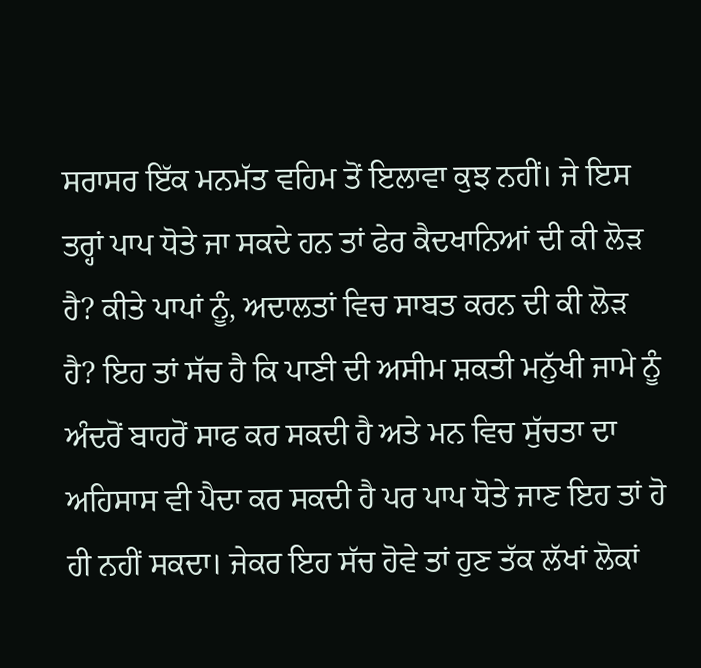ਸਰਾਸਰ ਇੱਕ ਮਨਮੱਤ ਵਹਿਮ ਤੋਂ ਇਲਾਵਾ ਕੁਝ ਨਹੀਂ। ਜੇ ਇਸ ਤਰ੍ਹਾਂ ਪਾਪ ਧੋਤੇ ਜਾ ਸਕਦੇ ਹਨ ਤਾਂ ਫੇਰ ਕੈਦਖਾਨਿਆਂ ਦੀ ਕੀ ਲੋੜ ਹੈ? ਕੀਤੇ ਪਾਪਾਂ ਨੂੰ, ਅਦਾਲਤਾਂ ਵਿਚ ਸਾਬਤ ਕਰਨ ਦੀ ਕੀ ਲੋੜ ਹੈ? ਇਹ ਤਾਂ ਸੱਚ ਹੈ ਕਿ ਪਾਣੀ ਦੀ ਅਸੀਮ ਸ਼ਕਤੀ ਮਨੁੱਖੀ ਜਾਮੇ ਨੂੰ ਅੰਦਰੋਂ ਬਾਹਰੋਂ ਸਾਫ ਕਰ ਸਕਦੀ ਹੈ ਅਤੇ ਮਨ ਵਿਚ ਸੁੱਚਤਾ ਦਾ ਅਹਿਸਾਸ ਵੀ ਪੈਦਾ ਕਰ ਸਕਦੀ ਹੈ ਪਰ ਪਾਪ ਧੋਤੇ ਜਾਣ ਇਹ ਤਾਂ ਹੋ ਹੀ ਨਹੀਂ ਸਕਦਾ। ਜੇਕਰ ਇਹ ਸੱਚ ਹੋਵੇ ਤਾਂ ਹੁਣ ਤੱਕ ਲੱਖਾਂ ਲੋਕਾਂ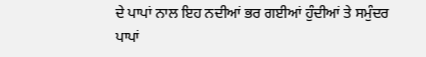ਦੇ ਪਾਪਾਂ ਨਾਲ ਇਹ ਨਦੀਆਂ ਭਰ ਗਈਆਂ ਹੁੰਦੀਆਂ ਤੇ ਸਮੁੰਦਰ ਪਾਪਾਂ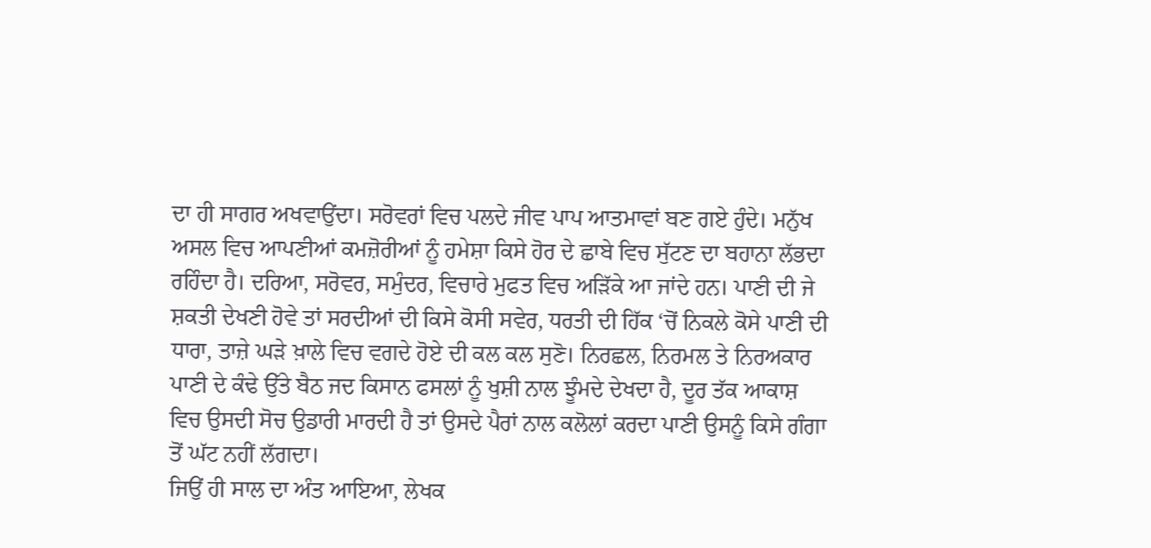ਦਾ ਹੀ ਸਾਗਰ ਅਖਵਾਉਂਦਾ। ਸਰੋਵਰਾਂ ਵਿਚ ਪਲਦੇ ਜੀਵ ਪਾਪ ਆਤਮਾਵਾਂ ਬਣ ਗਏ ਹੁੰਦੇ। ਮਨੁੱਖ ਅਸਲ ਵਿਚ ਆਪਣੀਆਂ ਕਮਜ਼ੋਰੀਆਂ ਨੂੰ ਹਮੇਸ਼ਾ ਕਿਸੇ ਹੋਰ ਦੇ ਛਾਬੇ ਵਿਚ ਸੁੱਟਣ ਦਾ ਬਹਾਨਾ ਲੱਭਦਾ ਰਹਿੰਦਾ ਹੈ। ਦਰਿਆ, ਸਰੋਵਰ, ਸਮੁੰਦਰ, ਵਿਚਾਰੇ ਮੁਫਤ ਵਿਚ ਅੜਿੱਕੇ ਆ ਜਾਂਦੇ ਹਨ। ਪਾਣੀ ਦੀ ਜੇ ਸ਼ਕਤੀ ਦੇਖਣੀ ਹੋਵੇ ਤਾਂ ਸਰਦੀਆਂ ਦੀ ਕਿਸੇ ਕੋਸੀ ਸਵੇਰ, ਧਰਤੀ ਦੀ ਹਿੱਕ ‘ਚੋਂ ਨਿਕਲੇ ਕੋਸੇ ਪਾਣੀ ਦੀ ਧਾਰਾ, ਤਾਜ਼ੇ ਘੜੇ ਖ਼ਾਲੇ ਵਿਚ ਵਗਦੇ ਹੋਏ ਦੀ ਕਲ ਕਲ ਸੁਣੋ। ਨਿਰਛਲ, ਨਿਰਮਲ ਤੇ ਨਿਰਅਕਾਰ ਪਾਣੀ ਦੇ ਕੰਢੇ ਉੱਤੇ ਬੈਠ ਜਦ ਕਿਸਾਨ ਫਸਲਾਂ ਨੂੰ ਖੁਸ਼ੀ ਨਾਲ ਝੂੰਮਦੇ ਦੇਖਦਾ ਹੈ, ਦੂਰ ਤੱਕ ਆਕਾਸ਼ ਵਿਚ ਉਸਦੀ ਸੋਚ ਉਡਾਰੀ ਮਾਰਦੀ ਹੈ ਤਾਂ ਉਸਦੇ ਪੈਰਾਂ ਨਾਲ ਕਲੋਲਾਂ ਕਰਦਾ ਪਾਣੀ ਉਸਨੂੰ ਕਿਸੇ ਗੰਗਾ ਤੋਂ ਘੱਟ ਨਹੀਂ ਲੱਗਦਾ।
ਜਿਉਂ ਹੀ ਸਾਲ ਦਾ ਅੰਤ ਆਇਆ, ਲੇਖਕ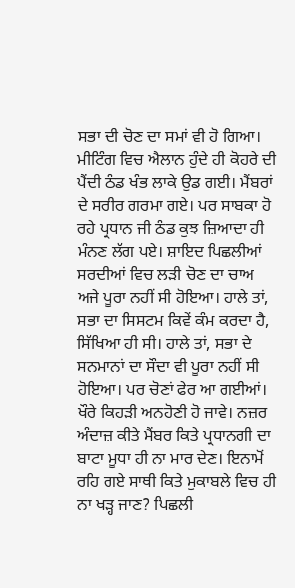ਸਭਾ ਦੀ ਚੋਣ ਦਾ ਸਮਾਂ ਵੀ ਹੋ ਗਿਆ। ਮੀਟਿੰਗ ਵਿਚ ਐਲਾਨ ਹੁੰਦੇ ਹੀ ਕੋਹਰੇ ਦੀ ਪੈਂਦੀ ਠੰਡ ਖੰਭ ਲਾਕੇ ਉਡ ਗਈ। ਮੈਂਬਰਾਂ ਦੇ ਸਰੀਰ ਗਰਮਾ ਗਏ। ਪਰ ਸਾਬਕਾ ਹੋ ਰਹੇ ਪ੍ਰਧਾਨ ਜੀ ਠੰਡ ਕੁਝ ਜ਼ਿਆਦਾ ਹੀ ਮੰਨਣ ਲੱਗ ਪਏ। ਸ਼ਾਇਦ ਪਿਛਲੀਆਂ ਸਰਦੀਆਂ ਵਿਚ ਲੜੀ ਚੋਣ ਦਾ ਚਾਅ ਅਜੇ ਪੂਰਾ ਨਹੀਂ ਸੀ ਹੋਇਆ। ਹਾਲੇ ਤਾਂ, ਸਭਾ ਦਾ ਸਿਸਟਮ ਕਿਵੇਂ ਕੰਮ ਕਰਦਾ ਹੈ, ਸਿੱਖਿਆ ਹੀ ਸੀ। ਹਾਲੇ ਤਾਂ, ਸਭਾ ਦੇ ਸਨਮਾਨਾਂ ਦਾ ਸੌਦਾ ਵੀ ਪੂਰਾ ਨਹੀਂ ਸੀ ਹੋਇਆ। ਪਰ ਚੋਣਾਂ ਫੇਰ ਆ ਗਈਆਂ। ਖੌਰੇ ਕਿਹੜੀ ਅਨਹੋਣੀ ਹੋ ਜਾਵੇ। ਨਜ਼ਰ ਅੰਦਾਜ਼ ਕੀਤੇ ਮੈਂਬਰ ਕਿਤੇ ਪ੍ਰਧਾਨਗੀ ਦਾ ਬਾਟਾ ਮੂਧਾ ਹੀ ਨਾ ਮਾਰ ਦੇਣ। ਇਨਾਮੋਂ ਰਹਿ ਗਏ ਸਾਥੀ ਕਿਤੇ ਮੁਕਾਬਲੇ ਵਿਚ ਹੀ ਨਾ ਖੜ੍ਹ ਜਾਣ? ਪਿਛਲੀ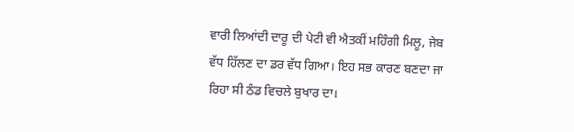ਵਾਰੀ ਲਿਆਂਦੀ ਦਾਰੂ ਦੀ ਪੇਟੀ ਵੀ ਐਤਕੀਂ ਮਹਿੰਗੀ ਮਿਲੂ, ਜੇਬ ਵੱਧ ਹਿੱਲਣ ਦਾ ਡਰ ਵੱਧ ਗਿਆ। ਇਹ ਸਭ ਕਾਰਣ ਬਣਦਾ ਜਾ ਰਿਹਾ ਸੀ ਠੰਡ ਵਿਚਲੇ ਬੁਖਾਰ ਦਾ।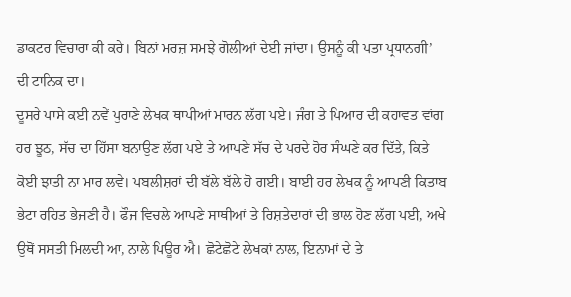ਡਾਕਟਰ ਵਿਚਾਰਾ ਕੀ ਕਰੇ। ਬਿਨਾਂ ਮਰਜ਼ ਸਮਝੇ ਗੋਲੀਆਂ ਦੇਈ ਜਾਂਦਾ। ਉਸਨੂੰ ਕੀ ਪਤਾ ਪ੍ਰਧਾਨਗੀ’ ਦੀ ਟਾਨਿਕ ਦਾ।
ਦੂਸਰੇ ਪਾਸੇ ਕਈ ਨਵੇਂ ਪੁਰਾਣੇ ਲੇਖਕ ਥਾਪੀਆਂ ਮਾਰਨ ਲੱਗ ਪਏ। ਜੰਗ ਤੇ ਪਿਆਰ ਦੀ ਕਹਾਵਤ ਵਾਂਗ ਹਰ ਝੂਠ, ਸੱਚ ਦਾ ਹਿੱਸਾ ਬਨਾਉਣ ਲੱਗ ਪਏ ਤੇ ਆਪਣੇ ਸੱਚ ਦੇ ਪਰਦੇ ਹੋਰ ਸੰਘਣੇ ਕਰ ਦਿੱਤੇ, ਕਿਤੇ ਕੋਈ ਝਾਤੀ ਨਾ ਮਾਰ ਲਵੇ। ਪਬਲੀਸ਼ਰਾਂ ਦੀ ਬੱਲੇ ਬੱਲੇ ਹੋ ਗਈ। ਬਾਈ ਹਰ ਲੇਖਕ ਨੂੰ ਆਪਣੀ ਕਿਤਾਬ ਭੇਟਾ ਰਹਿਤ ਭੇਜਣੀ ਹੈ। ਫੌਜ ਵਿਚਲੇ ਆਪਣੇ ਸਾਥੀਆਂ ਤੇ ਰਿਸ਼ਤੇਦਾਰਾਂ ਦੀ ਭਾਲ ਹੋਣ ਲੱਗ ਪਈ, ਅਖੇ ਉਥੋਂ ਸਸਤੀ ਮਿਲਦੀ ਆ, ਨਾਲੇ ਪਿਊਰ ਐ। ਛੋਟੇਛੋਟੇ ਲੇਖਕਾਂ ਨਾਲ, ਇਨਾਮਾਂ ਦੇ ਤੇ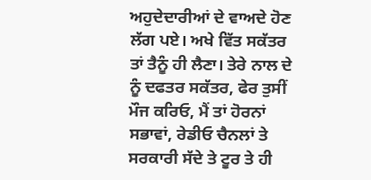ਅਹੁਦੇਦਾਰੀਆਂ ਦੇ ਵਾਅਦੇ ਹੋਣ ਲੱਗ ਪਏ। ਅਖੇ ਵਿੱਤ ਸਕੱਤਰ ਤਾਂ ਤੈਨੂੰ ਹੀ ਲੈਣਾ। ਤੇਰੇ ਨਾਲ ਦੇ ਨੂੰ ਦਫਤਰ ਸਕੱਤਰ, ਫੇਰ ਤੁਸੀਂ ਮੌਜ ਕਰਿਓ, ਮੈਂ ਤਾਂ ਹੋਰਨਾਂ ਸਭਾਵਾਂ, ਰੇਡੀਓ ਚੈਨਲਾਂ ਤੇ ਸਰਕਾਰੀ ਸੱਦੇ ਤੇ ਟੂਰ ਤੇ ਹੀ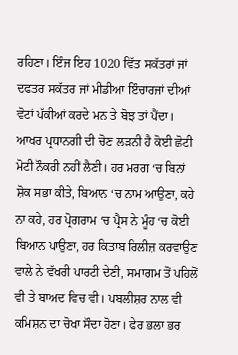ਰਹਿਣਾ। ਇੰਜ ਇਹ 1020 ਵਿੱਤ ਸਕੱਤਰਾਂ ਜਾਂ ਦਫਤਰ ਸਕੱਤਰ ਜਾਂ ਮੀਡੀਆ ਇੰਚਾਰਜਾਂ ਦੀਆਂ ਵੋਟਾਂ ਪੱਕੀਆਂ ਕਰਦੇ ਮਨ ਤੇ ਬੋਝ ਤਾਂ ਪੈਂਦਾ। ਆਖਰ ਪ੍ਰਧਾਨਗੀ ਦੀ ਚੋਣ ਲੜਨੀ ਹੈ ਕੋਈ ਛੋਟੀ ਮੋਟੀ ਨੌਕਰੀ ਨਹੀਂ ਲੈਣੀ। ਹਰ ਮਰਗ ‘ਚ ਬਿਨਾਂ ਸ਼ੋਕ ਸਭਾ ਕੀਤੇ, ਬਿਆਨ ‘ਚ ਨਾਮ ਆਉਣਾ, ਕਹੇ ਨਾ ਕਹੇ, ਹਰ ਪ੍ਰੋਗਰਾਮ ‘ਚ ਪ੍ਰੈਸ ਨੇ ਮੂੰਹ ‘ਚ ਕੋਈ ਬਿਆਨ ਪਾਉਣਾ, ਹਰ ਕਿਤਾਬ ਰਿਲੀਜ਼ ਕਰਵਾਉਣ ਵਾਲੇ ਨੇ ਵੱਖਰੀ ਪਾਰਟੀ ਦੇਣੀ, ਸਮਾਗਮ ਤੋਂ ਪਹਿਲੋਂ ਵੀ ਤੇ ਬਾਅਦ ਵਿਚ ਵੀ। ਪਬਲੀਸ਼ਰ ਨਾਲ ਵੀ ਕਮਿਸ਼ਨ ਦਾ ਚੋਖਾ ਸੌਦਾ ਹੋਣਾ। ਫੇਰ ਭਲਾ ਭਰ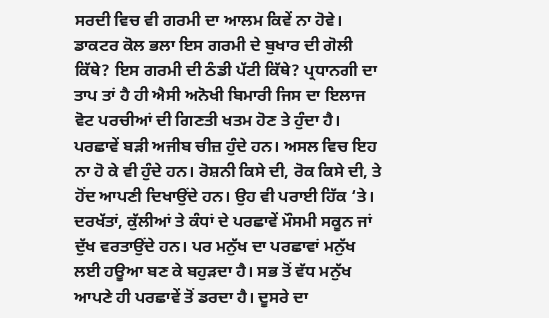ਸਰਦੀ ਵਿਚ ਵੀ ਗਰਮੀ ਦਾ ਆਲਮ ਕਿਵੇਂ ਨਾ ਹੋਵੇ। ਡਾਕਟਰ ਕੋਲ ਭਲਾ ਇਸ ਗਰਮੀ ਦੇ ਬੁਖਾਰ ਦੀ ਗੋਲੀ ਕਿੱਥੇ? ਇਸ ਗਰਮੀ ਦੀ ਠੰਡੀ ਪੱਟੀ ਕਿੱਥੇ? ਪ੍ਰਧਾਨਗੀ ਦਾ ਤਾਪ ਤਾਂ ਹੈ ਹੀ ਐਸੀ ਅਨੋਖੀ ਬਿਮਾਰੀ ਜਿਸ ਦਾ ਇਲਾਜ ਵੋਟ ਪਰਚੀਆਂ ਦੀ ਗਿਣਤੀ ਖਤਮ ਹੋਣ ਤੇ ਹੁੰਦਾ ਹੈ।
ਪਰਛਾਵੇਂ ਬੜੀ ਅਜੀਬ ਚੀਜ਼ ਹੁੰਦੇ ਹਨ। ਅਸਲ ਵਿਚ ਇਹ ਨਾ ਹੋ ਕੇ ਵੀ ਹੁੰਦੇ ਹਨ। ਰੋਸ਼ਨੀ ਕਿਸੇ ਦੀ, ਰੋਕ ਕਿਸੇ ਦੀ, ਤੇ ਹੋਂਦ ਆਪਣੀ ਦਿਖਾਉਂਦੇ ਹਨ। ਉਹ ਵੀ ਪਰਾਈ ਹਿੱਕ ‘ਤੇ। ਦਰਖੱਤਾਂ, ਕੁੱਲੀਆਂ ਤੇ ਕੰਧਾਂ ਦੇ ਪਰਛਾਵੇਂ ਮੌਸਮੀ ਸਕੂਨ ਜਾਂ ਦੁੱਖ ਵਰਤਾਉਂਦੇ ਹਨ। ਪਰ ਮਨੁੱਖ ਦਾ ਪਰਛਾਵਾਂ ਮਨੁੱਖ ਲਈ ਹਊਆ ਬਣ ਕੇ ਬਹੁੜਦਾ ਹੈ। ਸਭ ਤੋਂ ਵੱਧ ਮਨੁੱਖ ਆਪਣੇ ਹੀ ਪਰਛਾਵੇਂ ਤੋਂ ਡਰਦਾ ਹੈ। ਦੂਸਰੇ ਦਾ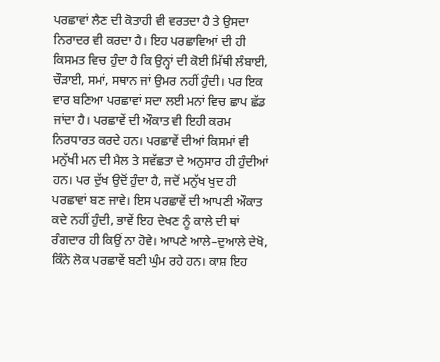ਪਰਛਾਵਾਂ ਲੈਣ ਦੀ ਕੋਤਾਹੀ ਵੀ ਵਰਤਦਾ ਹੈ ਤੇ ਉਸਦਾ ਨਿਰਾਦਰ ਵੀ ਕਰਦਾ ਹੈ। ਇਹ ਪਰਛਾਵਿਆਂ ਦੀ ਹੀ ਕਿਸਮਤ ਵਿਚ ਹੁੰਦਾ ਹੈ ਕਿ ਉਨ੍ਹਾਂ ਦੀ ਕੋਈ ਮਿੱਥੀ ਲੰਬਾਈ, ਚੌੜਾਈ, ਸਮਾਂ, ਸਥਾਨ ਜਾਂ ਉਮਰ ਨਹੀਂ ਹੁੰਦੀ। ਪਰ ਇਕ ਵਾਰ ਬਣਿਆ ਪਰਛਾਵਾਂ ਸਦਾ ਲਈ ਮਨਾਂ ਵਿਚ ਛਾਪ ਛੱਡ ਜਾਂਦਾ ਹੈ। ਪਰਛਾਵੇਂ ਦੀ ਔਕਾਤ ਵੀ ਇਹੀ ਕਰਮ ਨਿਰਧਾਰਤ ਕਰਦੇ ਹਨ। ਪਰਛਾਵੇਂ ਦੀਆਂ ਕਿਸਮਾਂ ਵੀ ਮਨੁੱਖੀ ਮਨ ਦੀ ਮੈਲ ਤੇ ਸਵੱਛਤਾ ਦੇ ਅਨੁਸਾਰ ਹੀ ਹੁੰਦੀਆਂ ਹਨ। ਪਰ ਦੁੱਖ ਉਦੋਂ ਹੁੰਦਾ ਹੈ, ਜਦੋਂ ਮਨੁੱਖ ਖੁਦ ਹੀ ਪਰਛਾਵਾਂ ਬਣ ਜਾਵੇ। ਇਸ ਪਰਛਾਵੇਂ ਦੀ ਆਪਣੀ ਔਕਾਤ ਕਦੇ ਨਹੀਂ ਹੁੰਦੀ, ਭਾਵੇਂ ਇਹ ਦੇਖਣ ਨੂੰ ਕਾਲੇ ਦੀ ਥਾਂ ਰੰਗਦਾਰ ਹੀ ਕਿਉਂ ਨਾ ਹੋਵੇ। ਆਪਣੇ ਆਲੇ–ਦੁਆਲੇ ਦੇਖੋ, ਕਿੰਨੇ ਲੋਕ ਪਰਛਾਵੇਂ ਬਣੀ ਘੁੰਮ ਰਹੇ ਹਨ। ਕਾਸ਼ ਇਹ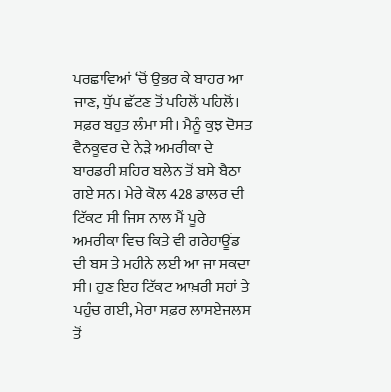ਪਰਛਾਵਿਆਂ ‘ਚੋਂ ਉਭਰ ਕੇ ਬਾਹਰ ਆ ਜਾਣ, ਧੁੱਪ ਛੱਟਣ ਤੋਂ ਪਹਿਲੋਂ ਪਹਿਲੋਂ।
ਸਫ਼ਰ ਬਹੁਤ ਲੰਮਾ ਸੀ। ਮੈਨੂੰ ਕੁਝ ਦੋਸਤ ਵੈਨਕੂਵਰ ਦੇ ਨੇੜੇ ਅਮਰੀਕਾ ਦੇ ਬਾਰਡਰੀ ਸ਼ਹਿਰ ਬਲੇਨ ਤੋਂ ਬਸੇ ਬੈਠਾ ਗਏ ਸਨ। ਮੇਰੇ ਕੋਲ 428 ਡਾਲਰ ਦੀ ਟਿੱਕਟ ਸੀ ਜਿਸ ਨਾਲ ਮੈਂ ਪੂਰੇ ਅਮਰੀਕਾ ਵਿਚ ਕਿਤੇ ਵੀ ਗਰੇਹਾਊਂਡ ਦੀ ਬਸ ਤੇ ਮਹੀਨੇ ਲਈ ਆ ਜਾ ਸਕਦਾ ਸੀ। ਹੁਣ ਇਹ ਟਿੱਕਟ ਆਖ਼ਰੀ ਸਹਾਂ ਤੇ ਪਹੁੰਚ ਗਈ, ਮੇਰਾ ਸਫ਼ਰ ਲਾਸਏਜਲਸ ਤੋਂ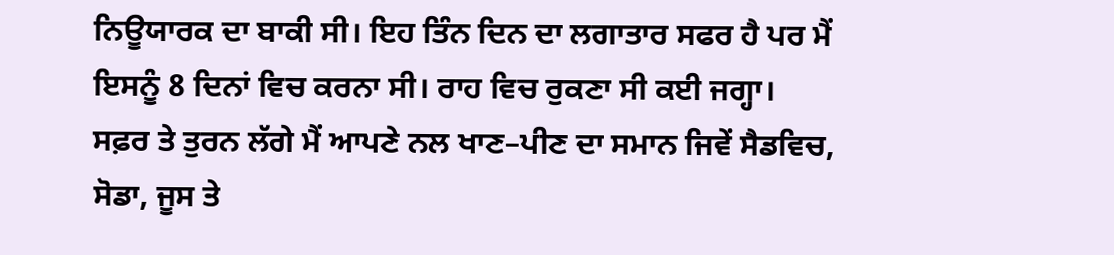ਨਿਊਯਾਰਕ ਦਾ ਬਾਕੀ ਸੀ। ਇਹ ਤਿੰਨ ਦਿਨ ਦਾ ਲਗਾਤਾਰ ਸਫਰ ਹੈ ਪਰ ਮੈਂ ਇਸਨੂੰ 8 ਦਿਨਾਂ ਵਿਚ ਕਰਨਾ ਸੀ। ਰਾਹ ਵਿਚ ਰੁਕਣਾ ਸੀ ਕਈ ਜਗ੍ਹਾ।
ਸਫ਼ਰ ਤੇ ਤੁਰਨ ਲੱਗੇ ਮੈਂ ਆਪਣੇ ਨਲ ਖਾਣ–ਪੀਣ ਦਾ ਸਮਾਨ ਜਿਵੇਂ ਸੈਡਵਿਚ, ਸੋਡਾ, ਜੂਸ ਤੇ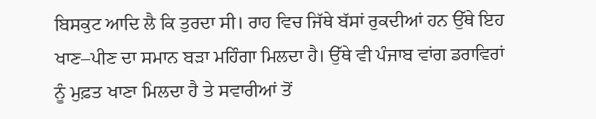ਬਿਸਕੁਟ ਆਦਿ ਲੈ ਕਿ ਤੁਰਦਾ ਸੀ। ਰਾਹ ਵਿਚ ਜਿੱਥੇ ਬੱਸਾਂ ਰੁਕਦੀਆਂ ਹਨ ਉੱਥੇ ਇਹ ਖਾਣ–ਪੀਣ ਦਾ ਸਮਾਨ ਬੜਾ ਮਹਿੰਗਾ ਮਿਲਦਾ ਹੈ। ਉੱਥੇ ਵੀ ਪੰਜਾਬ ਵਾਂਗ ਡਰਾਵਿਰਾਂ ਨੂੰ ਮੁਫ਼ਤ ਖਾਣਾ ਮਿਲਦਾ ਹੈ ਤੇ ਸਵਾਰੀਆਂ ਤੋਂ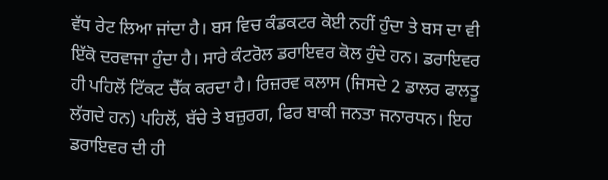ਵੱਧ ਰੇਟ ਲਿਆ ਜਾਂਦਾ ਹੈ। ਬਸ ਵਿਚ ਕੰਡਕਟਰ ਕੋਈ ਨਹੀਂ ਹੁੰਦਾ ਤੇ ਬਸ ਦਾ ਵੀ ਇੱਕੋ ਦਰਵਾਜਾ ਹੁੰਦਾ ਹੈ। ਸਾਰੇ ਕੰਟਰੋਲ ਡਰਾਇਵਰ ਕੋਲ ਹੁੰਦੇ ਹਨ। ਡਰਾਇਵਰ ਹੀ ਪਹਿਲੋਂ ਟਿੱਕਟ ਚੈੱਕ ਕਰਦਾ ਹੈ। ਰਿਜ਼ਰਵ ਕਲਾਸ (ਜਿਸਦੇ 2 ਡਾਲਰ ਫਾਲਤੂ ਲੱਗਦੇ ਹਨ) ਪਹਿਲੋਂ, ਬੱਚੇ ਤੇ ਬਜ਼ੁਰਗ, ਫਿਰ ਬਾਕੀ ਜਨਤਾ ਜਨਾਰਧਨ। ਇਹ ਡਰਾਇਵਰ ਦੀ ਹੀ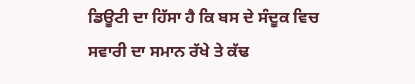ਡਿਊਟੀ ਦਾ ਹਿੱਸਾ ਹੈ ਕਿ ਬਸ ਦੇ ਸੰਦੂਕ ਵਿਚ ਸਵਾਰੀ ਦਾ ਸਮਾਨ ਰੱਖੇ ਤੇ ਕੱਢ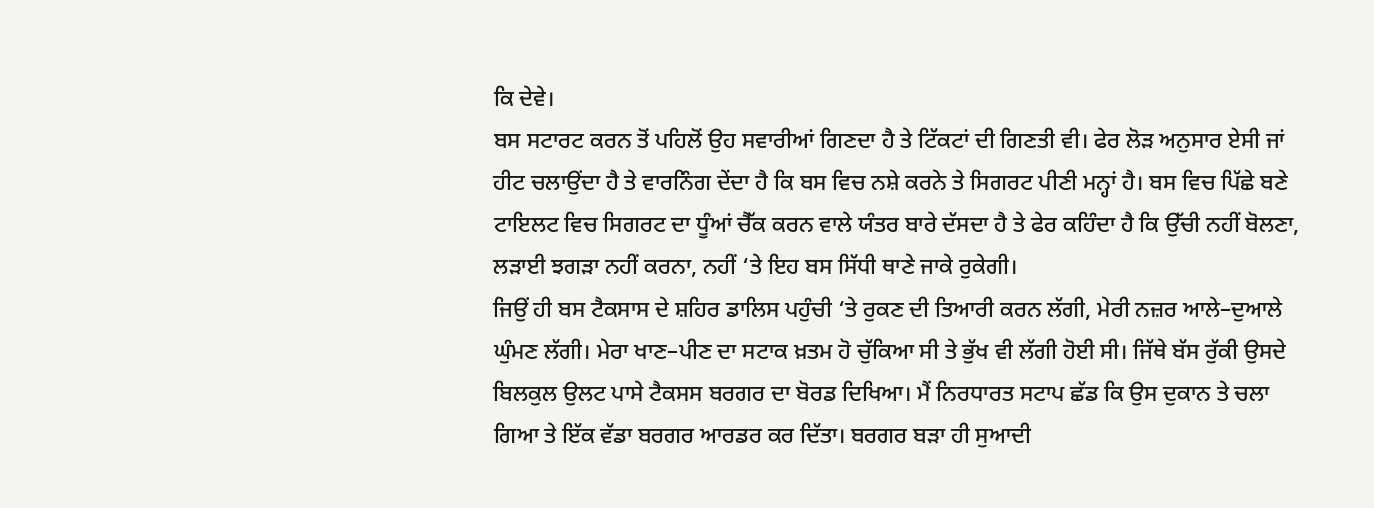ਕਿ ਦੇਵੇ।
ਬਸ ਸਟਾਰਟ ਕਰਨ ਤੋਂ ਪਹਿਲੋਂ ਉਹ ਸਵਾਰੀਆਂ ਗਿਣਦਾ ਹੈ ਤੇ ਟਿੱਕਟਾਂ ਦੀ ਗਿਣਤੀ ਵੀ। ਫੇਰ ਲੋੜ ਅਨੁਸਾਰ ਏਸੀ ਜਾਂ ਹੀਟ ਚਲਾਉਂਦਾ ਹੈ ਤੇ ਵਾਰਨਿੰਗ ਦੇਂਦਾ ਹੈ ਕਿ ਬਸ ਵਿਚ ਨਸ਼ੇ ਕਰਨੇ ਤੇ ਸਿਗਰਟ ਪੀਣੀ ਮਨ੍ਹਾਂ ਹੈ। ਬਸ ਵਿਚ ਪਿੱਛੇ ਬਣੇ ਟਾਇਲਟ ਵਿਚ ਸਿਗਰਟ ਦਾ ਧੂੰਆਂ ਚੈੱਕ ਕਰਨ ਵਾਲੇ ਯੰਤਰ ਬਾਰੇ ਦੱਸਦਾ ਹੈ ਤੇ ਫੇਰ ਕਹਿੰਦਾ ਹੈ ਕਿ ਉੱਚੀ ਨਹੀਂ ਬੋਲਣਾ, ਲੜਾਈ ਝਗੜਾ ਨਹੀਂ ਕਰਨਾ, ਨਹੀਂ ‘ਤੇ ਇਹ ਬਸ ਸਿੱਧੀ ਥਾਣੇ ਜਾਕੇ ਰੁਕੇਗੀ।
ਜਿਉਂ ਹੀ ਬਸ ਟੈਕਸਾਸ ਦੇ ਸ਼ਹਿਰ ਡਾਲਿਸ ਪਹੁੰਚੀ ‘ਤੇ ਰੁਕਣ ਦੀ ਤਿਆਰੀ ਕਰਨ ਲੱਗੀ, ਮੇਰੀ ਨਜ਼ਰ ਆਲੇ–ਦੁਆਲੇ ਘੁੰਮਣ ਲੱਗੀ। ਮੇਰਾ ਖਾਣ–ਪੀਣ ਦਾ ਸਟਾਕ ਖ਼ਤਮ ਹੋ ਚੁੱਕਿਆ ਸੀ ਤੇ ਭੁੱਖ ਵੀ ਲੱਗੀ ਹੋਈ ਸੀ। ਜਿੱਥੇ ਬੱਸ ਰੁੱਕੀ ਉਸਦੇ ਬਿਲਕੁਲ ਉਲਟ ਪਾਸੇ ਟੈਕਸਸ ਬਰਗਰ ਦਾ ਬੋਰਡ ਦਿਖਿਆ। ਮੈਂ ਨਿਰਧਾਰਤ ਸਟਾਪ ਛੱਡ ਕਿ ਉਸ ਦੁਕਾਨ ਤੇ ਚਲਾ ਗਿਆ ਤੇ ਇੱਕ ਵੱਡਾ ਬਰਗਰ ਆਰਡਰ ਕਰ ਦਿੱਤਾ। ਬਰਗਰ ਬੜਾ ਹੀ ਸੁਆਦੀ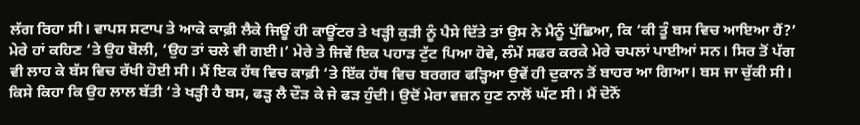ਲੱਗ ਰਿਹਾ ਸੀ। ਵਾਪਸ ਸਟਾਪ ਤੇ ਆਕੇ ਕਾਫ਼ੀ ਲੈਕੇ ਜਿਊਂ ਹੀ ਕਾਊਂਟਰ ਤੇ ਖੜ੍ਹੀ ਕੁੜੀ ਨੂੰ ਪੈਸੇ ਦਿੱਤੇ ਤਾਂ ਉਸ ਨੇ ਮੈਨੂੰ ਪੁੱਛਿਆ, ਕਿ ‘ਕੀ ਤੂੰ ਬਸ ਵਿਚ ਆਇਆ ਹੈਂ?’ ਮੇਰੇ ਹਾਂ ਕਹਿਣ ‘ਤੇ ਉਹ ਬੋਲੀ, ‘ਉਹ ਤਾਂ ਚਲੇ ਵੀ ਗਈ।’ ਮੇਰੇ ਤੇ ਜਿਵੇਂ ਇਕ ਪਹਾੜ ਟੁੱਟ ਪਿਆ ਹੋਵੇ, ਲੰਮੇਂ ਸਫਰ ਕਰਕੇ ਮੇਰੇ ਚਪਲਾਂ ਪਾਈਆਂ ਸਨ। ਸਿਰ ਤੋਂ ਪੱਗ ਵੀ ਲਾਹ ਕੇ ਬੱਸ ਵਿਚ ਰੱਖੀ ਹੋਈ ਸੀ। ਮੈਂ ਇਕ ਹੱਥ ਵਿਚ ਕਾਫ਼ੀ ‘ਤੇ ਇੱਕ ਹੱਥ ਵਿਚ ਬਰਗਰ ਫੜ੍ਹਿਆ ਉਵੇਂ ਹੀ ਦੁਕਾਨ ਤੋਂ ਬਾਹਰ ਆ ਗਿਆ। ਬਸ ਜਾ ਚੁੱਕੀ ਸੀ। ਕਿਸੇ ਕਿਹਾ ਕਿ ਉਹ ਲਾਲ ਬੱਤੀ ‘ਤੇ ਖੜ੍ਹੀ ਹੈ ਬਸ, ਫੜ੍ਹ ਲੈ ਦੌੜ ਕੇ ਜੇ ਫੜ ਹੁੰਦੀ। ਉਦੋਂ ਮੇਰਾ ਵਜ਼ਨ ਹੁਣ ਨਾਲੋਂ ਘੱਟ ਸੀ। ਮੈਂ ਦੋਨੋਂ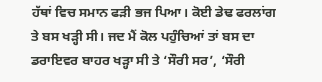ਹੱਥਾਂ ਵਿਚ ਸਮਾਨ ਫੜੀ ਭਜ ਪਿਆ। ਕੋਈ ਡੇਢ ਫਰਲਾਂਗ ਤੇ ਬਸ ਖੜ੍ਹੀ ਸੀ। ਜਦ ਮੈਂ ਕੋਲ ਪਹੁੰਚਿਆਂ ਤਾਂ ਬਸ ਦਾ ਡਰਾਇਵਰ ਬਾਹਰ ਖੜ੍ਹਾ ਸੀ ਤੇ ‘ਸੌਰੀ ਸਰ’, ‘ਸੌਰੀ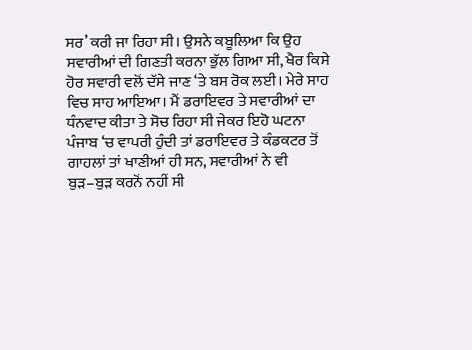ਸਰ’ ਕਰੀ ਜਾ ਰਿਹਾ ਸੀ। ਉਸਨੇ ਕਬੂਲਿਆ ਕਿ ਉਹ ਸਵਾਰੀਆਂ ਦੀ ਗਿਣਤੀ ਕਰਨਾ ਭੁੱਲ ਗਿਆ ਸੀ, ਖੈਰ ਕਿਸੇ ਹੋਰ ਸਵਾਰੀ ਵਲੋਂ ਦੱਸੇ ਜਾਣ ‘ਤੇ ਬਸ ਰੋਕ ਲਈ। ਮੇਰੇ ਸਾਹ ਵਿਚ ਸਾਹ ਆਇਆ। ਮੈਂ ਡਰਾਇਵਰ ਤੇ ਸਵਾਰੀਆਂ ਦਾ ਧੰਨਵਾਦ ਕੀਤਾ ਤੇ ਸੋਚ ਰਿਹਾ ਸੀ ਜੇਕਰ ਇਹੋ ਘਟਨਾ ਪੰਜਾਬ ‘ਚ ਵਾਪਰੀ ਹੁੰਦੀ ਤਾਂ ਡਰਾਇਵਰ ਤੇ ਕੰਡਕਟਰ ਤੋਂ ਗਾਹਲਾਂ ਤਾਂ ਖਾਣੀਆਂ ਹੀ ਸਨ, ਸਵਾਰੀਆਂ ਨੇ ਵੀ ਬੁੜ–ਬੁੜ ਕਰਨੋਂ ਨਹੀਂ ਸੀ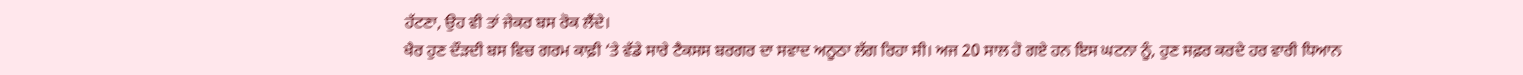ਹੱਟਣਾ, ਉਹ ਵੀ ਤਾਂ ਜੇਕਰ ਬਸ ਰੋਕ ਲੈਂਦੇ।
ਖੈਰ ਹੁਣ ਦੌੜਦੀ ਬਸ ਵਿਚ ਗਰਮ ਕਾਫ਼ੀ ‘ਤੇ ਵੱਡੇ ਸਾਰੇ ਟੈਕਸਸ ਬਰਗਰ ਦਾ ਸਵਾਦ ਅਨੂਠਾ ਲੱਗ ਰਿਹਾ ਸੀ। ਅਜ 20 ਸਾਲ ਹੋ ਗਏ ਹਨ ਇਸ ਘਟਨਾ ਨੂੰ, ਹੁਣ ਸਫ਼ਰ ਕਰਦੇ ਹਰ ਵਾਰੀ ਧਿਆਨ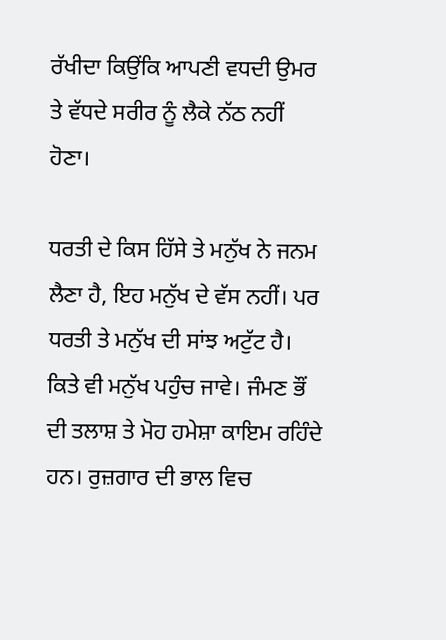ਰੱਖੀਦਾ ਕਿਉਂਕਿ ਆਪਣੀ ਵਧਦੀ ਉਮਰ ਤੇ ਵੱਧਦੇ ਸਰੀਰ ਨੂੰ ਲੈਕੇ ਨੱਠ ਨਹੀਂ ਹੋਣਾ।

ਧਰਤੀ ਦੇ ਕਿਸ ਹਿੱਸੇ ਤੇ ਮਨੁੱਖ ਨੇ ਜਨਮ ਲੈਣਾ ਹੈ, ਇਹ ਮਨੁੱਖ ਦੇ ਵੱਸ ਨਹੀਂ। ਪਰ ਧਰਤੀ ਤੇ ਮਨੁੱਖ ਦੀ ਸਾਂਝ ਅਟੁੱਟ ਹੈ। ਕਿਤੇ ਵੀ ਮਨੁੱਖ ਪਹੁੰਚ ਜਾਵੇ। ਜੰਮਣ ਭੌਂ ਦੀ ਤਲਾਸ਼ ਤੇ ਮੋਹ ਹਮੇਸ਼ਾ ਕਾਇਮ ਰਹਿੰਦੇ ਹਨ। ਰੁਜ਼ਗਾਰ ਦੀ ਭਾਲ ਵਿਚ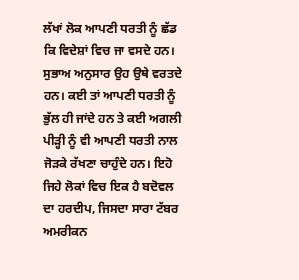ਲੱਖਾਂ ਲੋਕ ਆਪਣੀ ਧਰਤੀ ਨੂੰ ਛੱਡ ਕਿ ਵਿਦੇਸ਼ਾਂ ਵਿਚ ਜਾ ਵਸਦੇ ਹਨ। ਸੁਭਾਅ ਅਨੁਸਾਰ ਉਹ ਉਥੇ ਵਰਤਦੇ ਹਨ। ਕਈ ਤਾਂ ਆਪਣੀ ਧਰਤੀ ਨੂੰ ਭੁੱਲ ਹੀ ਜਾਂਦੇ ਹਨ ਤੇ ਕਈ ਅਗਲੀ ਪੀੜ੍ਹੀ ਨੂੰ ਵੀ ਆਪਣੀ ਧਰਤੀ ਨਾਲ ਜੋੜਕੇ ਰੱਖਣਾ ਚਾਹੁੰਦੇ ਹਨ। ਇਹੋ ਜਿਹੇ ਲੋਕਾਂ ਵਿਚ ਇਕ ਹੈ ਬਦੋਵਲ ਦਾ ਹਰਦੀਪ, ਜਿਸਦਾ ਸਾਰਾ ਟੱਬਰ ਅਮਰੀਕਨ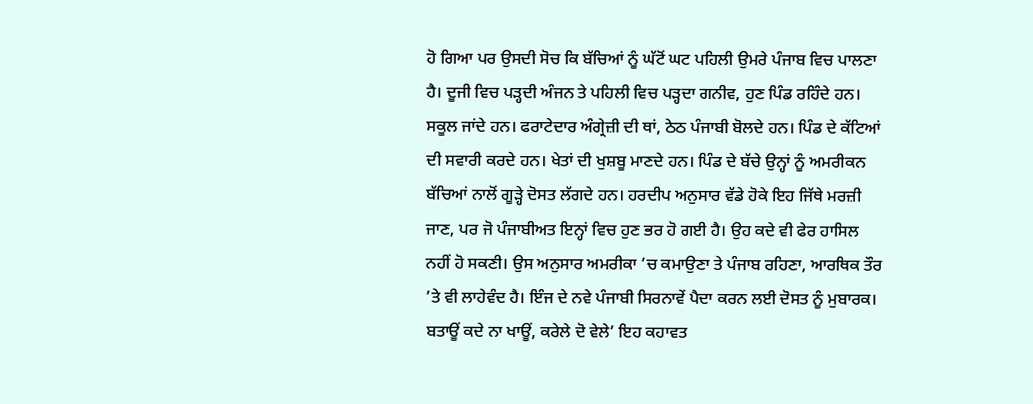ਹੋ ਗਿਆ ਪਰ ਉਸਦੀ ਸੋਚ ਕਿ ਬੱਚਿਆਂ ਨੂੰ ਘੱਟੋਂ ਘਟ ਪਹਿਲੀ ਉਮਰੇ ਪੰਜਾਬ ਵਿਚ ਪਾਲਣਾ ਹੈ। ਦੂਜੀ ਵਿਚ ਪੜ੍ਹਦੀ ਅੰਜਨ ਤੇ ਪਹਿਲੀ ਵਿਚ ਪੜ੍ਹਦਾ ਗਨੀਵ, ਹੁਣ ਪਿੰਡ ਰਹਿੰਦੇ ਹਨ। ਸਕੂਲ ਜਾਂਦੇ ਹਨ। ਫਰਾਟੇਦਾਰ ਅੰਗ੍ਰੇਜ਼ੀ ਦੀ ਥਾਂ, ਠੇਠ ਪੰਜਾਬੀ ਬੋਲਦੇ ਹਨ। ਪਿੰਡ ਦੇ ਕੱਟਿਆਂ ਦੀ ਸਵਾਰੀ ਕਰਦੇ ਹਨ। ਖੇਤਾਂ ਦੀ ਖੁਸ਼ਬੂ ਮਾਣਦੇ ਹਨ। ਪਿੰਡ ਦੇ ਬੱਚੇ ਉਨ੍ਹਾਂ ਨੂੰ ਅਮਰੀਕਨ ਬੱਚਿਆਂ ਨਾਲੋਂ ਗੂੜ੍ਹੇ ਦੋਸਤ ਲੱਗਦੇ ਹਨ। ਹਰਦੀਪ ਅਨੁਸਾਰ ਵੱਡੇ ਹੋਕੇ ਇਹ ਜਿੱਥੇ ਮਰਜ਼ੀ ਜਾਣ, ਪਰ ਜੋ ਪੰਜਾਬੀਅਤ ਇਨ੍ਹਾਂ ਵਿਚ ਹੁਣ ਭਰ ਹੋ ਗਈ ਹੈ। ਉਹ ਕਦੇ ਵੀ ਫੇਰ ਹਾਸਿਲ ਨਹੀਂ ਹੋ ਸਕਣੀ। ਉਸ ਅਨੁਸਾਰ ਅਮਰੀਕਾ ’ਚ ਕਮਾਉਣਾ ਤੇ ਪੰਜਾਬ ਰਹਿਣਾ, ਆਰਥਿਕ ਤੌਰ ’ਤੇ ਵੀ ਲਾਹੇਵੰਦ ਹੈ। ਇੰਜ ਦੇ ਨਵੇ ਪੰਜਾਬੀ ਸਿਰਨਾਵੇਂ ਪੈਦਾ ਕਰਨ ਲਈ ਦੋਸਤ ਨੂੰ ਮੁਬਾਰਕ।
ਬਤਾਊਂ ਕਦੇ ਨਾ ਖਾਊਂ, ਕਰੇਲੇ ਦੋ ਵੇਲੇ’ ਇਹ ਕਹਾਵਤ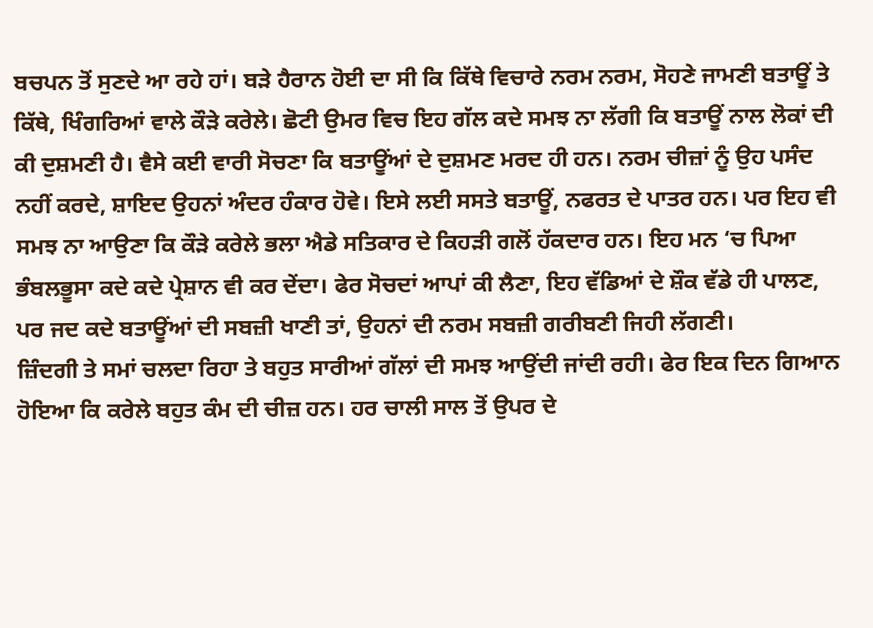ਬਚਪਨ ਤੋਂ ਸੁਣਦੇ ਆ ਰਹੇ ਹਾਂ। ਬੜੇ ਹੈਰਾਨ ਹੋਈ ਦਾ ਸੀ ਕਿ ਕਿੱਥੇ ਵਿਚਾਰੇ ਨਰਮ ਨਰਮ, ਸੋਹਣੇ ਜਾਮਣੀ ਬਤਾਊਂ ਤੇ ਕਿੱਥੇ, ਖਿੰਗਰਿਆਂ ਵਾਲੇ ਕੌੜੇ ਕਰੇਲੇ। ਛੋਟੀ ਉਮਰ ਵਿਚ ਇਹ ਗੱਲ ਕਦੇ ਸਮਝ ਨਾ ਲੱਗੀ ਕਿ ਬਤਾਊਂ ਨਾਲ ਲੋਕਾਂ ਦੀ ਕੀ ਦੁਸ਼ਮਣੀ ਹੈ। ਵੈਸੇ ਕਈ ਵਾਰੀ ਸੋਚਣਾ ਕਿ ਬਤਾਊਂਆਂ ਦੇ ਦੁਸ਼ਮਣ ਮਰਦ ਹੀ ਹਨ। ਨਰਮ ਚੀਜ਼ਾਂ ਨੂੰ ਉਹ ਪਸੰਦ ਨਹੀਂ ਕਰਦੇ, ਸ਼ਾਇਦ ਉਹਨਾਂ ਅੰਦਰ ਹੰਕਾਰ ਹੋਵੇ। ਇਸੇ ਲਈ ਸਸਤੇ ਬਤਾਊਂ, ਨਫਰਤ ਦੇ ਪਾਤਰ ਹਨ। ਪਰ ਇਹ ਵੀ ਸਮਝ ਨਾ ਆਉਣਾ ਕਿ ਕੌੜੇ ਕਰੇਲੇ ਭਲਾ ਐਡੇ ਸਤਿਕਾਰ ਦੇ ਕਿਹੜੀ ਗਲੋਂ ਹੱਕਦਾਰ ਹਨ। ਇਹ ਮਨ ‘ਚ ਪਿਆ ਭੰਬਲਭੂਸਾ ਕਦੇ ਕਦੇ ਪ੍ਰੇਸ਼ਾਨ ਵੀ ਕਰ ਦੇਂਦਾ। ਫੇਰ ਸੋਚਦਾਂ ਆਪਾਂ ਕੀ ਲੈਣਾ, ਇਹ ਵੱਡਿਆਂ ਦੇ ਸ਼ੌਕ ਵੱਡੇ ਹੀ ਪਾਲਣ, ਪਰ ਜਦ ਕਦੇ ਬਤਾਊਂਆਂ ਦੀ ਸਬਜ਼ੀ ਖਾਣੀ ਤਾਂ, ਉਹਨਾਂ ਦੀ ਨਰਮ ਸਬਜ਼ੀ ਗਰੀਬਣੀ ਜਿਹੀ ਲੱਗਣੀ।
ਜ਼ਿੰਦਗੀ ਤੇ ਸਮਾਂ ਚਲਦਾ ਰਿਹਾ ਤੇ ਬਹੁਤ ਸਾਰੀਆਂ ਗੱਲਾਂ ਦੀ ਸਮਝ ਆਉਂਦੀ ਜਾਂਦੀ ਰਹੀ। ਫੇਰ ਇਕ ਦਿਨ ਗਿਆਨ ਹੋਇਆ ਕਿ ਕਰੇਲੇ ਬਹੁਤ ਕੰਮ ਦੀ ਚੀਜ਼ ਹਨ। ਹਰ ਚਾਲੀ ਸਾਲ ਤੋਂ ਉਪਰ ਦੇ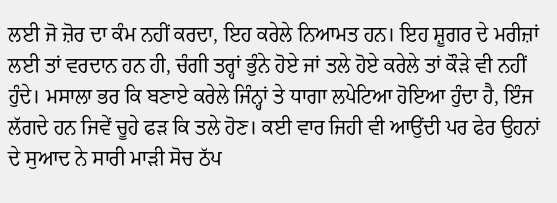ਲਈ ਜੋ ਜ਼ੋਰ ਦਾ ਕੰਮ ਨਹੀਂ ਕਰਦਾ, ਇਹ ਕਰੇਲੇ ਨਿਆਮਤ ਹਨ। ਇਹ ਸ਼ੂਗਰ ਦੇ ਮਰੀਜ਼ਾਂ ਲਈ ਤਾਂ ਵਰਦਾਨ ਹਨ ਹੀ, ਚੰਗੀ ਤਰ੍ਹਾਂ ਭੁੰਨੇ ਹੋਏ ਜਾਂ ਤਲੇ ਹੋਏ ਕਰੇਲੇ ਤਾਂ ਕੌੜੇ ਵੀ ਨਹੀਂ ਹੁੰਦੇ। ਮਸਾਲਾ ਭਰ ਕਿ ਬਣਾਏ ਕਰੇਲੇ ਜਿੰਨ੍ਹਾਂ ਤੇ ਧਾਗਾ ਲਪੇਟਿਆ ਹੋਇਆ ਹੁੰਦਾ ਹੈ, ਇੰਜ ਲੱਗਦੇ ਹਨ ਜਿਵੇਂ ਚੂਹੇ ਫੜ ਕਿ ਤਲੇ ਹੋਣ। ਕਈ ਵਾਰ ਜਿਹੀ ਵੀ ਆਉਂਦੀ ਪਰ ਫੇਰ ਉਹਨਾਂ ਦੇ ਸੁਆਦ ਨੇ ਸਾਰੀ ਮਾੜੀ ਸੋਚ ਠੱਪ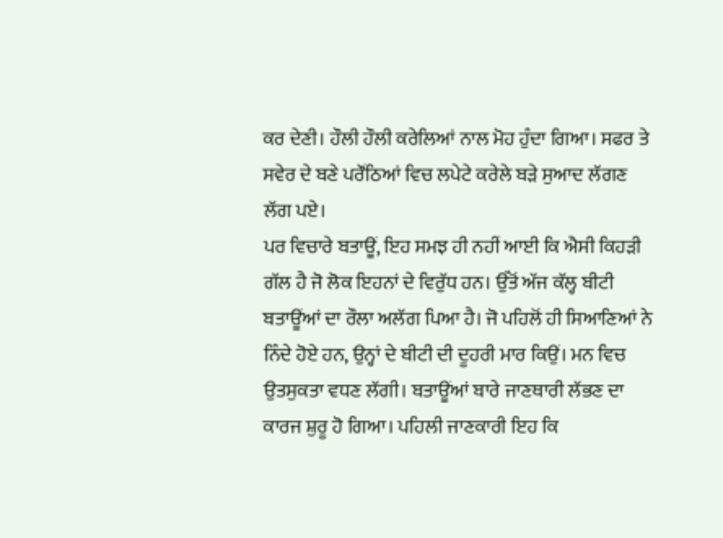ਕਰ ਦੇਣੀ। ਹੌਲੀ ਹੌਲੀ ਕਰੇਲਿਆਂ ਨਾਲ ਮੋਹ ਹੁੰਦਾ ਗਿਆ। ਸਫਰ ਤੇ ਸਵੇਰ ਦੇ ਬਣੇ ਪਰੌਂਠਿਆਂ ਵਿਚ ਲਪੇਟੇ ਕਰੇਲੇ ਬੜੇ ਸੁਆਦ ਲੱਗਣ ਲੱਗ ਪਏ।
ਪਰ ਵਿਚਾਰੇ ਬਤਾਊਂ, ਇਹ ਸਮਝ ਹੀ ਨਹੀਂ ਆਈ ਕਿ ਐਸੀ ਕਿਹੜੀ ਗੱਲ ਹੈ ਜੋ ਲੋਕ ਇਹਨਾਂ ਦੇ ਵਿਰੁੱਧ ਹਨ। ਉੱਤੋਂ ਅੱਜ ਕੱਲ੍ਹ ਬੀਟੀ ਬਤਾਊਂਆਂ ਦਾ ਰੌਲਾ ਅਲੱਗ ਪਿਆ ਹੈ। ਜੋ ਪਹਿਲੋਂ ਹੀ ਸਿਆਣਿਆਂ ਨੇ ਨਿੰਦੇ ਹੋਏ ਹਨ, ਉਨ੍ਹਾਂ ਦੇ ਬੀਟੀ ਦੀ ਦੂਹਰੀ ਮਾਰ ਕਿਉਂ। ਮਨ ਵਿਚ ਉਤਸੁਕਤਾ ਵਧਣ ਲੱਗੀ। ਬਤਾਊਂਆਂ ਬਾਰੇ ਜਾਣਥਾਰੀ ਲੱਭਣ ਦਾ ਕਾਰਜ ਸ਼ੁਰੂ ਹੋ ਗਿਆ। ਪਹਿਲੀ ਜਾਣਕਾਰੀ ਇਹ ਕਿ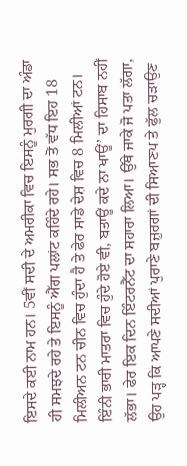ਇਸਦੇ ਕਈ ਨਾਮ ਹਨ। 5ਵੀਂ ਸਦੀ ਦੇ ਅਮਰੀਕਾ ਵਿਚ ਇਸਨੂੰ ਮੁਰਗੀ ਦਾ ਅੰਡਾ ਹੀ ਸਮਝਦੇ ਰਹੇ ਤੇ ਇਸਨੂੰ ਐੱਗ ਪਲਾਂਟ ਕਹਿੰਦੇ ਰਹੇ। ਸਭ ਤੋਂ ਵੱਧ ਇਹ 18 ਮਿਲੀਅਨ ਟਨ ਚੀਨ ਵਿਚ ਹੁੰਦਾ ਹੈ ਤੇ ਫੇਰ ਸਾਡੇ ਦੇਸ਼ ਵਿਚ 8 ਮਿਲੀਆਂ ਟਨ। ਇੰਨੀ ਭਾਰੀ ਮਾਤਰਾ ਵਿਚ ਹੁੰਦੇ ਹੋਏ ਵੀ, ਬਤਾਊਂ ਕਦੇ ਨਾ ਖਾਊਂ’ ਦਾ ਹਿਸਾਬ ਨਹੀਂ ਲੱਭਾ। ਫੇਰ ਇਕ ਦਿਨ ਇੰਟਰਨੈੱਟ ਦਾ ਸਹਾਰਾ ਲਿਆ। ਉੱਥੇ ਜਾਕੇ ਜੋ ਪਤਾ ਲੱਗਾ, ਉਹ ਪੜ੍ਹ ਕਿ ਆਪਣੇ ਸਦੀਆਂ ਪੁਰਾਣੇ ਬਜ਼ੁਰਗਾਂ ਦੀ ਸਿਆਣਪ ਤੇ ਫੁੱਲ ਚੜਾਉਣ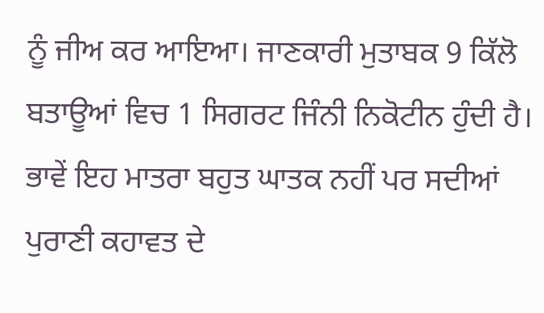ਨੂੰ ਜੀਅ ਕਰ ਆਇਆ। ਜਾਣਕਾਰੀ ਮੁਤਾਬਕ 9 ਕਿੱਲੋ ਬਤਾਊਆਂ ਵਿਚ 1 ਸਿਗਰਟ ਜਿੰਨੀ ਨਿਕੋਟੀਨ ਹੁੰਦੀ ਹੈ। ਭਾਵੇਂ ਇਹ ਮਾਤਰਾ ਬਹੁਤ ਘਾਤਕ ਨਹੀਂ ਪਰ ਸਦੀਆਂ ਪੁਰਾਣੀ ਕਹਾਵਤ ਦੇ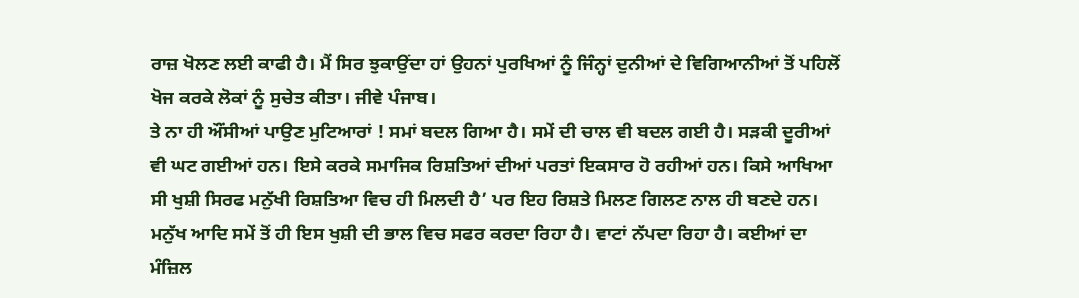ਰਾਜ਼ ਖੋਲਣ ਲਈ ਕਾਫੀ ਹੈ। ਮੈਂ ਸਿਰ ਝੁਕਾਉਂਦਾ ਹਾਂ ਉਹਨਾਂ ਪੁਰਖਿਆਂ ਨੂੰ ਜਿੰਨ੍ਹਾਂ ਦੁਨੀਆਂ ਦੇ ਵਿਗਿਆਨੀਆਂ ਤੋਂ ਪਹਿਲੋਂ ਖੋਜ ਕਰਕੇ ਲੋਕਾਂ ਨੂੰ ਸੁਚੇਤ ਕੀਤਾ। ਜੀਵੇ ਪੰਜਾਬ।
ਤੇ ਨਾ ਹੀ ਔਂਸੀਆਂ ਪਾਉਣ ਮੁਟਿਆਰਾਂ ! ਸਮਾਂ ਬਦਲ ਗਿਆ ਹੈ। ਸਮੇਂ ਦੀ ਚਾਲ ਵੀ ਬਦਲ ਗਈ ਹੈ। ਸੜਕੀ ਦੂਰੀਆਂ ਵੀ ਘਟ ਗਈਆਂ ਹਨ। ਇਸੇ ਕਰਕੇ ਸਮਾਜਿਕ ਰਿਸ਼ਤਿਆਂ ਦੀਆਂ ਪਰਤਾਂ ਇਕਸਾਰ ਹੋ ਰਹੀਆਂ ਹਨ। ਕਿਸੇ ਆਖਿਆ ਸੀ ਖੁਸ਼ੀ ਸਿਰਫ ਮਨੁੱਖੀ ਰਿਸ਼ਤਿਆ ਵਿਚ ਹੀ ਮਿਲਦੀ ਹੈ’ ਪਰ ਇਹ ਰਿਸ਼ਤੇ ਮਿਲਣ ਗਿਲਣ ਨਾਲ ਹੀ ਬਣਦੇ ਹਨ। ਮਨੁੱਖ ਆਦਿ ਸਮੇਂ ਤੋਂ ਹੀ ਇਸ ਖੁਸ਼ੀ ਦੀ ਭਾਲ ਵਿਚ ਸਫਰ ਕਰਦਾ ਰਿਹਾ ਹੈ। ਵਾਟਾਂ ਨੱਪਦਾ ਰਿਹਾ ਹੈ। ਕਈਆਂ ਦਾ ਮੰਜ਼ਿਲ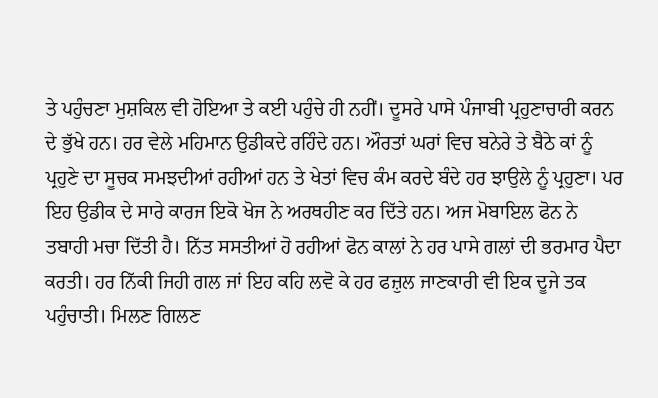ਤੇ ਪਹੁੰਚਣਾ ਮੁਸ਼ਕਿਲ ਵੀ ਹੋਇਆ ਤੇ ਕਈ ਪਹੁੰਚੇ ਹੀ ਨਹੀਂ। ਦੂਸਰੇ ਪਾਸੇ ਪੰਜਾਬੀ ਪ੍ਰਹੁਣਾਚਾਰੀ ਕਰਨ ਦੇ ਭੁੱਖੇ ਹਨ। ਹਰ ਵੇਲੇ ਮਹਿਮਾਨ ਉਡੀਕਦੇ ਰਹਿੰਦੇ ਹਨ। ਔਰਤਾਂ ਘਰਾਂ ਵਿਚ ਬਨੇਰੇ ਤੇ ਬੈਠੇ ਕਾਂ ਨੂੰ ਪ੍ਰਹੁਣੇ ਦਾ ਸੂਚਕ ਸਮਝਦੀਆਂ ਰਹੀਆਂ ਹਨ ਤੇ ਖੇਤਾਂ ਵਿਚ ਕੰਮ ਕਰਦੇ ਬੰਦੇ ਹਰ ਝਾਉਲੇ ਨੂੰ ਪ੍ਰਹੁਣਾ। ਪਰ ਇਹ ਉਡੀਕ ਦੇ ਸਾਰੇ ਕਾਰਜ ਇਕੋ ਖੋਜ ਨੇ ਅਰਥਹੀਣ ਕਰ ਦਿੱਤੇ ਹਨ। ਅਜ ਮੋਬਾਇਲ ਫੋਨ ਨੇ ਤਬਾਹੀ ਮਚਾ ਦਿੱਤੀ ਹੈ। ਨਿੱਤ ਸਸਤੀਆਂ ਹੋ ਰਹੀਆਂ ਫੋਨ ਕਾਲਾਂ ਨੇ ਹਰ ਪਾਸੇ ਗਲਾਂ ਦੀ ਭਰਮਾਰ ਪੈਦਾ ਕਰਤੀ। ਹਰ ਨਿੱਕੀ ਜਿਹੀ ਗਲ ਜਾਂ ਇਹ ਕਹਿ ਲਵੋ ਕੇ ਹਰ ਫਜ਼ੁਲ ਜਾਣਕਾਰੀ ਵੀ ਇਕ ਦੂਜੇ ਤਕ ਪਹੁੰਚਾਤੀ। ਮਿਲਣ ਗਿਲਣ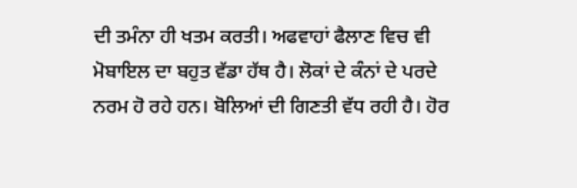ਦੀ ਤਮੰਨਾ ਹੀ ਖਤਮ ਕਰਤੀ। ਅਫਵਾਹਾਂ ਫੈਲਾਣ ਵਿਚ ਵੀ ਮੋਬਾਇਲ ਦਾ ਬਹੁਤ ਵੱਡਾ ਹੱਥ ਹੈ। ਲੋਕਾਂ ਦੇ ਕੰਨਾਂ ਦੇ ਪਰਦੇ ਨਰਮ ਹੋ ਰਹੇ ਹਨ। ਬੋਲਿਆਂ ਦੀ ਗਿਣਤੀ ਵੱਧ ਰਹੀ ਹੈ। ਹੋਰ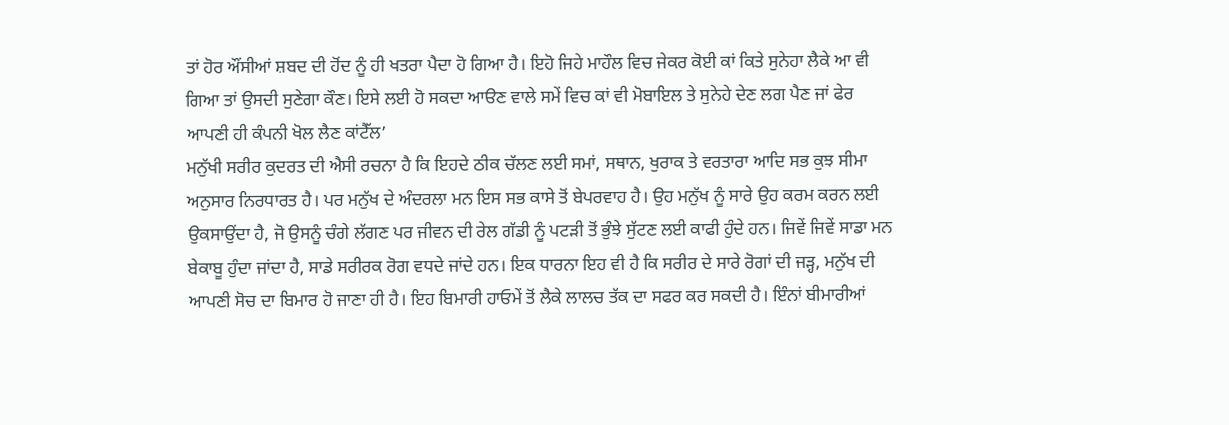ਤਾਂ ਹੋਰ ਔਂਸੀਆਂ ਸ਼ਬਦ ਦੀ ਹੋਂਦ ਨੂੰ ਹੀ ਖਤਰਾ ਪੈਦਾ ਹੋ ਗਿਆ ਹੈ। ਇਹੋ ਜਿਹੇ ਮਾਹੌਲ ਵਿਚ ਜੇਕਰ ਕੋਈ ਕਾਂ ਕਿਤੇ ਸੁਨੇਹਾ ਲੈਕੇ ਆ ਵੀ ਗਿਆ ਤਾਂ ਉਸਦੀ ਸੁਣੇਗਾ ਕੌਣ। ਇਸੇ ਲਈ ਹੋ ਸਕਦਾ ਆੳਣ ਵਾਲੇ ਸਮੇਂ ਵਿਚ ਕਾਂ ਵੀ ਮੋਬਾਇਲ ਤੇ ਸੁਨੇਹੇ ਦੇਣ ਲਗ ਪੈਣ ਜਾਂ ਫੇਰ ਆਪਣੀ ਹੀ ਕੰਪਨੀ ਖੋਲ ਲੈਣ ਕਾਂਟੈੱਲ’
ਮਨੁੱਖੀ ਸਰੀਰ ਕੁਦਰਤ ਦੀ ਐਸੀ ਰਚਨਾ ਹੈ ਕਿ ਇਹਦੇ ਠੀਕ ਚੱਲਣ ਲਈ ਸਮਾਂ, ਸਥਾਨ, ਖੁਰਾਕ ਤੇ ਵਰਤਾਰਾ ਆਦਿ ਸਭ ਕੁਝ ਸੀਮਾ ਅਨੁਸਾਰ ਨਿਰਧਾਰਤ ਹੈ। ਪਰ ਮਨੁੱਖ ਦੇ ਅੰਦਰਲਾ ਮਨ ਇਸ ਸਭ ਕਾਸੇ ਤੋਂ ਬੇਪਰਵਾਹ ਹੈ। ਉਹ ਮਨੁੱਖ ਨੂੰ ਸਾਰੇ ਉਹ ਕਰਮ ਕਰਨ ਲਈ ਉਕਸਾਉਂਦਾ ਹੈ, ਜੋ ਉਸਨੂੰ ਚੰਗੇ ਲੱਗਣ ਪਰ ਜੀਵਨ ਦੀ ਰੇਲ ਗੱਡੀ ਨੂੰ ਪਟੜੀ ਤੋਂ ਭੁੰਝੇ ਸੁੱਟਣ ਲਈ ਕਾਫੀ ਹੁੰਦੇ ਹਨ। ਜਿਵੇਂ ਜਿਵੇਂ ਸਾਡਾ ਮਨ ਬੇਕਾਬੂ ਹੁੰਦਾ ਜਾਂਦਾ ਹੈ, ਸਾਡੇ ਸਰੀਰਕ ਰੋਗ ਵਧਦੇ ਜਾਂਦੇ ਹਨ। ਇਕ ਧਾਰਨਾ ਇਹ ਵੀ ਹੈ ਕਿ ਸਰੀਰ ਦੇ ਸਾਰੇ ਰੋਗਾਂ ਦੀ ਜੜ੍ਹ, ਮਨੁੱਖ ਦੀ ਆਪਣੀ ਸੋਚ ਦਾ ਬਿਮਾਰ ਹੋ ਜਾਣਾ ਹੀ ਹੈ। ਇਹ ਬਿਮਾਰੀ ਹਾਓਮੇਂ ਤੋਂ ਲੈਕੇ ਲਾਲਚ ਤੱਕ ਦਾ ਸਫਰ ਕਰ ਸਕਦੀ ਹੈ। ਇੰਨਾਂ ਬੀਮਾਰੀਆਂ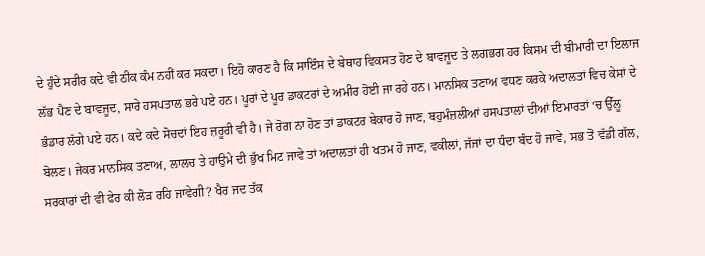ਦੇ ਹੁੰਦੇ ਸਰੀਰ ਕਦੇ ਵੀ ਠੀਕ ਕੰਮ ਨਹੀਂ ਕਰ ਸਕਦਾ। ਇਹੋ ਕਾਰਣ ਹੈ ਕਿ ਸਾਇੰਸ ਦੇ ਬੇਥਾਹ ਵਿਕਸਤ ਹੋਣ ਦੇ ਬਾਵਜੂਦ ਤੇ ਲਗਭਗ ਹਰ ਕਿਸਮ ਦੀ ਬੀਮਾਰੀ ਦਾ ਇਲਾਜ ਲੱਭ ਪੈਣ ਦੇ ਬਾਵਜੂਦ, ਸਾਰੇ ਹਸਪਤਾਲ ਭਰੇ ਪਏ ਹਨ। ਪੂਰਾਂ ਦੇ ਪੂਰ ਡਾਕਟਰਾਂ ਦੇ ਅਮੀਰ ਹੋਈ ਜਾ ਰਹੇ ਹਨ। ਮਾਨਸਿਕ ਤਣਾਅ ਵਧਣ ਕਰਕੇ ਅਦਾਲਤਾਂ ਵਿਚ ਕੇਸਾਂ ਦੇ ਭੰਡਾਰ ਲੱਗੇ ਪਏ ਹਨ। ਕਦੇ ਕਦੇ ਸੋਚਦਾਂ ਇਹ ਜ਼ਰੂਰੀ ਵੀ ਹੈ। ਜੇ ਰੋਗ ਨਾ ਹੋਣ ਤਾਂ ਡਾਕਟਰ ਬੇਕਾਰ ਹੋ ਜਾਣ, ਬਹੁਮੰਜ਼ਲੀਆਂ ਹਸਪਤਾਲਾਂ ਦੀਆਂ ਇਮਾਰਤਾਂ ‘ਚ ਉੱਲੂ ਬੋਲਣ। ਜੇਕਰ ਮਾਨਸਿਕ ਤਣਾਅ, ਲਾਲਚ ਤੇ ਹਾਉਮੇ ਦੀ ਭੁੱਖ ਮਿਟ ਜਾਵੇ ਤਾਂ ਅਦਾਲਤਾਂ ਹੀ ਖਤਮ ਹੋ ਜਾਣ, ਵਕੀਲਾਂ, ਜੱਜਾਂ ਦਾ ਧੰਦਾ ਬੰਦ ਹੋ ਜਾਵੇ, ਸਭ ਤੋਂ ਵੱਡੀ ਗੱਲ, ਸਰਕਾਰਾਂ ਦੀ ਵੀ ਫੇਰ ਕੀ ਲੋੜ ਰਹਿ ਜਾਵੇਗੀ? ਖੈਰ ਜਦ ਤੱਕ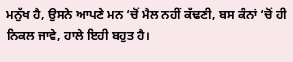ਮਨੁੱਖ ਹੈ, ਉਸਨੇ ਆਪਣੇ ਮਨ ‘ਚੋਂ ਮੈਲ ਨਹੀਂ ਕੱਢਣੀ, ਬਸ ਕੰਨਾਂ ‘ਚੋਂ ਹੀ ਨਿਕਲ ਜਾਵੇ, ਹਾਲੇ ਇਹੀ ਬਹੁਤ ਹੈ।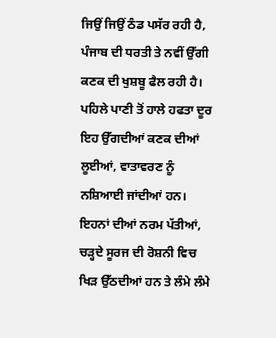ਜਿਉਂ ਜਿਉਂ ਠੰਡ ਪਸੱਰ ਰਹੀ ਹੈ, ਪੰਜਾਬ ਦੀ ਧਰਤੀ ਤੇ ਨਵੀਂ ਉੱਗੀ ਕਣਕ ਦੀ ਖੁਸ਼ਬੂ ਫੈਲ ਰਹੀ ਹੈ। ਪਹਿਲੇ ਪਾਣੀ ਤੋਂ ਹਾਲੇ ਹਫਤਾ ਦੂਰ ਇਹ ਉੱਗਦੀਆਂ ਕਣਕ ਦੀਆਂ ਲੂਈਆਂ, ਵਾਤਾਵਰਣ ਨੂੰ ਨਸ਼ਿਆਈ ਜਾਂਦੀਆਂ ਹਨ। ਇਹਨਾਂ ਦੀਆਂ ਨਰਮ ਪੱਤੀਆਂ, ਚੜ੍ਹਦੇ ਸੂਰਜ ਦੀ ਰੋਸ਼ਨੀ ਵਿਚ ਖਿੜ ਉੱਠਦੀਆਂ ਹਨ ਤੇ ਲੰਮੇ ਲੰਮੇ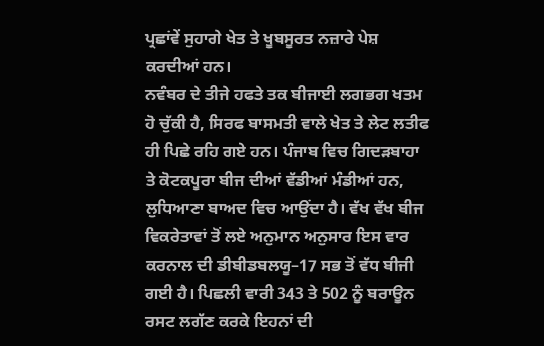ਪ੍ਰਛਾਂਵੇਂ ਸੁਹਾਗੇ ਖੇਤ ਤੇ ਖੂਬਸੂਰਤ ਨਜ਼ਾਰੇ ਪੇਸ਼ ਕਰਦੀਆਂ ਹਨ।
ਨਵੰਬਰ ਦੇ ਤੀਜੇ ਹਫਤੇ ਤਕ ਬੀਜਾਈ ਲਗਭਗ ਖਤਮ ਹੋ ਚੁੱਕੀ ਹੈ, ਸਿਰਫ ਬਾਸਮਤੀ ਵਾਲੇ ਖੇਤ ਤੇ ਲੇਟ ਲਤੀਫ ਹੀ ਪਿਛੇ ਰਹਿ ਗਏ ਹਨ। ਪੰਜਾਬ ਵਿਚ ਗਿਦੜਬਾਹਾ ਤੇ ਕੋਟਕਪੂਰਾ ਬੀਜ ਦੀਆਂ ਵੱਡੀਆਂ ਮੰਡੀਆਂ ਹਨ, ਲੁਧਿਆਣਾ ਬਾਅਦ ਵਿਚ ਆਉਂਦਾ ਹੈ। ਵੱਖ ਵੱਖ ਬੀਜ ਵਿਕਰੇਤਾਵਾਂ ਤੋਂ ਲਏ ਅਨੁਮਾਨ ਅਨੁਸਾਰ ਇਸ ਵਾਰ ਕਰਨਾਲ ਦੀ ਡੀਬੀਡਬਲਯੂ–17 ਸਭ ਤੋਂ ਵੱਧ ਬੀਜੀ ਗਈ ਹੈ। ਪਿਛਲੀ ਵਾਰੀ 343 ਤੇ 502 ਨੂੰ ਬਰਾਊਨ ਰਸਟ ਲਗੱਣ ਕਰਕੇ ਇਹਨਾਂ ਦੀ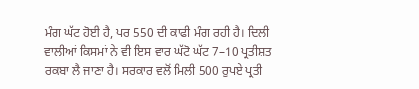ਮੰਗ ਘੱਟ ਹੋਈ ਹੈ, ਪਰ 550 ਦੀ ਕਾਫੀ ਮੰਗ ਰਹੀ ਹੈ। ਦਿਲੀ ਵਾਲੀਆਂ ਕਿਸਮਾਂ ਨੇ ਵੀ ਇਸ ਵਾਰ ਘੱਟੋ ਘੱਟ 7–10 ਪ੍ਰਤੀਸ਼ਤ ਰਕਬਾ ਲੈ ਜਾਣਾ ਹੈ। ਸਰਕਾਰ ਵਲੋਂ ਮਿਲੀ 500 ਰੁਪਏ ਪ੍ਰਤੀ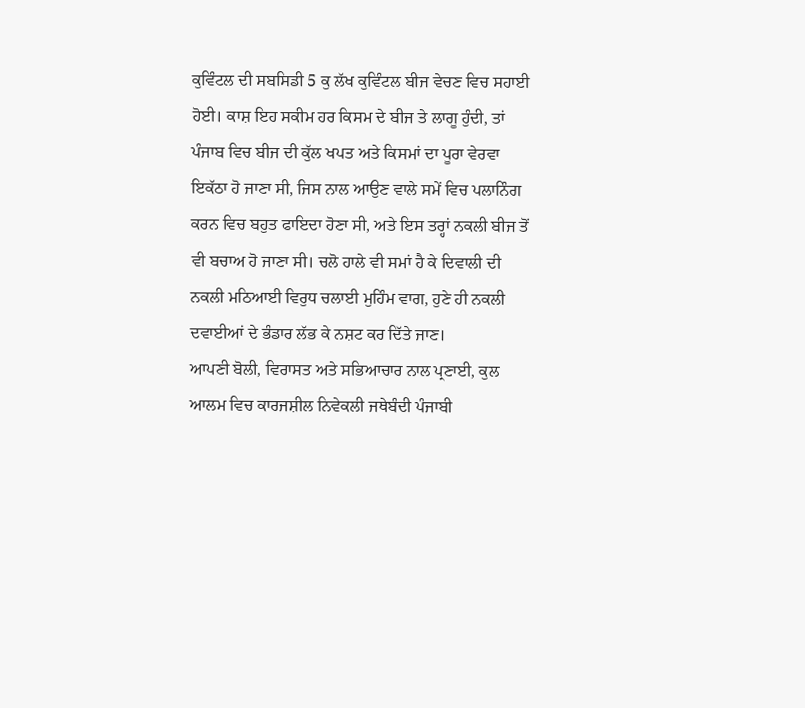ਕੁਵਿੰਟਲ ਦੀ ਸਬਸਿਡੀ 5 ਕੁ ਲੱਖ ਕੁਵਿੰਟਲ ਬੀਜ ਵੇਚਣ ਵਿਚ ਸਹਾਈ ਹੋਈ। ਕਾਸ਼ ਇਹ ਸਕੀਮ ਹਰ ਕਿਸਮ ਦੇ ਬੀਜ ਤੇ ਲਾਗੂ ਹੁੰਦੀ, ਤਾਂ ਪੰਜਾਬ ਵਿਚ ਬੀਜ ਦੀ ਕੁੱਲ ਖਪਤ ਅਤੇ ਕਿਸਮਾਂ ਦਾ ਪੂਰਾ ਵੇਰਵਾ ਇਕੱਠਾ ਹੋ ਜਾਣਾ ਸੀ, ਜਿਸ ਨਾਲ ਆਉਣ ਵਾਲੇ ਸਮੇਂ ਵਿਚ ਪਲਾਨਿੰਗ ਕਰਨ ਵਿਚ ਬਹੁਤ ਫਾਇਦਾ ਹੋਣਾ ਸੀ, ਅਤੇ ਇਸ ਤਰ੍ਹਾਂ ਨਕਲੀ ਬੀਜ ਤੋਂ ਵੀ ਬਚਾਅ ਹੋ ਜਾਣਾ ਸੀ। ਚਲੋ ਹਾਲੇ ਵੀ ਸਮਾਂ ਹੈ ਕੇ ਦਿਵਾਲੀ ਦੀ ਨਕਲੀ ਮਠਿਆਈ ਵਿਰੁਧ ਚਲਾਈ ਮੁਹਿੰਮ ਵਾਗ, ਹੁਣੇ ਹੀ ਨਕਲੀ ਦਵਾਈਆਂ ਦੇ ਭੰਡਾਰ ਲੱਭ ਕੇ ਨਸ਼ਟ ਕਰ ਦਿੱਤੇ ਜਾਣ।
ਆਪਣੀ ਬੋਲੀ, ਵਿਰਾਸਤ ਅਤੇ ਸਭਿਆਚਾਰ ਨਾਲ ਪ੍ਰਣਾਈ, ਕੁਲ ਆਲਮ ਵਿਚ ਕਾਰਜਸ਼ੀਲ ਨਿਵੇਕਲੀ ਜਥੇਬੰਦੀ ਪੰਜਾਬੀ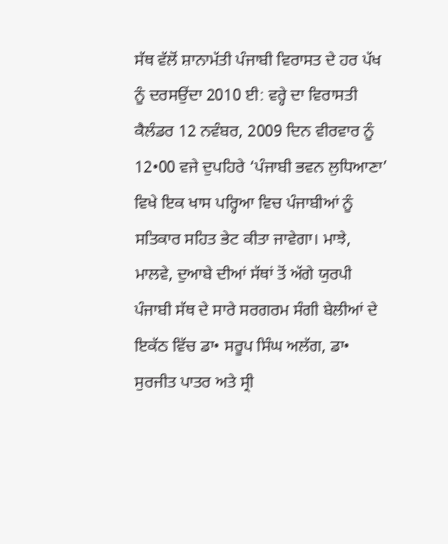ਸੱਥ ਵੱਲੋਂ ਸ਼ਾਨਾਮੱਤੀ ਪੰਜਾਬੀ ਵਿਰਾਸਤ ਦੇ ਹਰ ਪੱਖ ਨੂੰ ਦਰਸਉਂਦਾ 2010 ਈ: ਵਰ੍ਹੇ ਦਾ ਵਿਰਾਸਤੀ ਕੈਲੰਡਰ 12 ਨਵੰਬਰ, 2009 ਦਿਨ ਵੀਰਵਾਰ ਨੂੰ 12•00 ਵਜੇ ਦੁਪਹਿਰੇ ‘ਪੰਜਾਬੀ ਭਵਨ ਲੁਧਿਆਣਾ’ ਵਿਖੇ ਇਕ ਖਾਸ ਪਰ੍ਹਿਆ ਵਿਚ ਪੰਜਾਬੀਆਂ ਨੂੰ ਸਤਿਕਾਰ ਸਹਿਤ ਭੇਟ ਕੀਤਾ ਜਾਵੇਗਾ। ਮਾਝੇ, ਮਾਲਵੇ, ਦੁਆਬੇ ਦੀਆਂ ਸੱਥਾਂ ਤੋਂ ਅੱਗੇ ਯੁਰਪੀ ਪੰਜਾਬੀ ਸੱਥ ਦੇ ਸਾਰੇ ਸਰਗਰਮ ਸੰਗੀ ਬੇਲੀਆਂ ਦੇ ਇਕੱਠ ਵਿੱਚ ਡਾ• ਸਰੂਪ ਸਿੰਘ ਅਲੱਗ, ਡਾ• ਸੁਰਜੀਤ ਪਾਤਰ ਅਤੇ ਸ੍ਰੀ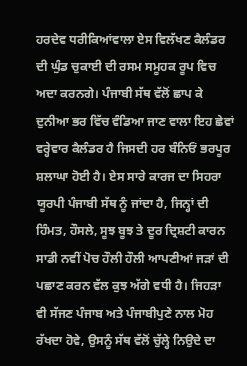ਹਰਦੇਵ ਧਰੀਕਿਆਂਵਾਲਾ ਏਸ ਵਿਲੱਖਣ ਕੈਲੰਡਰ ਦੀ ਘੁੰਡ ਚੁਕਾਈ ਦੀ ਰਸਮ ਸਮੂਹਕ ਰੂਪ ਵਿਚ ਅਦਾ ਕਰਨਗੇ। ਪੰਜਾਬੀ ਸੱਥ ਵੱਲੋਂ ਛਾਪ ਕੇ ਦੁਨੀਆ ਭਰ ਵਿੱਚ ਵੰਡਿਆ ਜਾਣ ਵਾਲਾ ਇਹ ਛੇਵਾਂ ਵਰ੍ਹੇਵਾਰ ਕੈਲੰਡਰ ਹੈ ਜਿਸਦੀ ਹਰ ਬੰਨਿਓਂ ਭਰਪੂਰ ਸ਼ਲਾਘਾ ਹੋਈ ਹੈ। ਏਸ ਸਾਰੇ ਕਾਰਜ ਦਾ ਸਿਹਰਾ ਯੂਰਪੀ ਪੰਜਾਬੀ ਸੱਥ ਨੂੰ ਜਾਂਦਾ ਹੈ, ਜਿਨ੍ਹਾਂ ਦੀ ਹਿੰਮਤ, ਹੌਸਲੇ, ਸੂਝ ਬੂਝ ਤੇ ਦੂਰ ਦ੍ਰਿਸ਼ਟੀ ਕਾਰਨ ਸਾਡੀ ਨਵੀਂ ਪੋਚ ਹੌਲੀ ਹੌਲੀ ਆਪਣੀਆਂ ਜੜਾਂ ਦੀ ਪਛਾਣ ਕਰਨ ਵੱਲ ਕੁਝ ਅੱਗੇ ਵਧੀ ਹੈ। ਜਿਹੜਾ ਵੀ ਸੱਜਣ ਪੰਜਾਬ ਅਤੇ ਪੰਜਾਬੀਪੁਣੇ ਨਾਲ ਮੋਹ ਰੱਖਦਾ ਹੋਵੇ, ਉਸਨੂੰ ਸੱਥ ਵੱਲੋਂ ਚੁੱਲ੍ਹੇ ਨਿਉਦੇ ਦਾ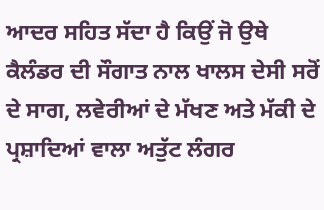ਆਦਰ ਸਹਿਤ ਸੱਦਾ ਹੈ ਕਿਉਂ ਜੋ ਉਥੇ ਕੈਲੰਡਰ ਦੀ ਸੌਗਾਤ ਨਾਲ ਖਾਲਸ ਦੇਸੀ ਸਰੋਂ ਦੇ ਸਾਗ, ਲਵੇਰੀਆਂ ਦੇ ਮੱਖਣ ਅਤੇ ਮੱਕੀ ਦੇ ਪ੍ਰਸ਼ਾਦਿਆਂ ਵਾਲਾ ਅਤੁੱਟ ਲੰਗਰ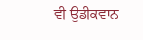ਵੀ ਉਡੀਕਵਾਨ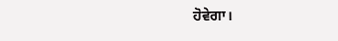ਹੋਵੇਗਾ।